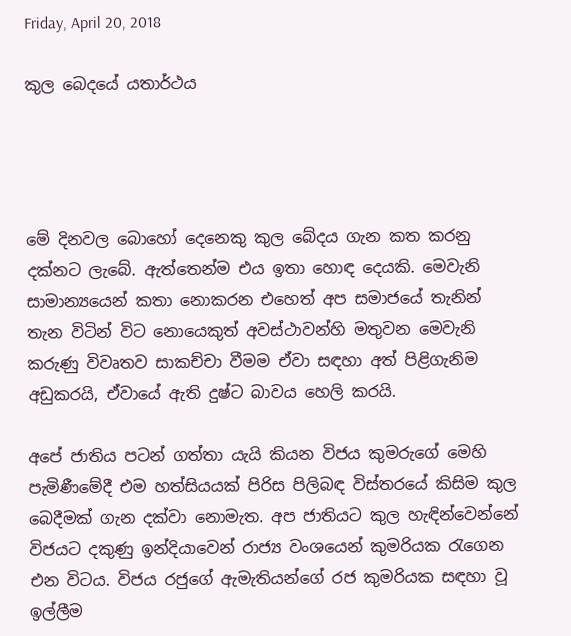Friday, April 20, 2018

කුල බෙදයේ යතාර්ථය




මේ දිනවල බොහෝ දෙනෙකු කුල බේදය ගැන කත කරනු දක්නට ලැබේ. ඇත්තෙන්ම එය ඉතා හොඳ දෙයකි. මෙවැනි සාමාන්‍යයෙන් කතා නොකරන එහෙත් අප සමාජයේ තැනින් තැන විටින් විට නොයෙකුත් අවස්ථාවන්හි මතුවන මෙවැනි කරුණු විවෘතව සාකච්චා වීමම ඒවා සඳහා අත් පිළිගැනිම අඩුකරයි, ඒවායේ ඇති දුෂ්ට බාවය හෙලි කරයි.

අපේ ජාතිය පටන් ගත්තා යැයි කියන විජය කුමරුගේ මෙහි පැමිණීමේදී එම හත්සියයක් පිරිස පිලිබඳ විස්තරයේ කිසිම කුල බෙදීමක් ගැන දක්වා නොමැත. අප ජාතියට කුල හැඳින්වෙන්නේ විජයට දකුණු ඉන්දියාවෙන් රාජ්‍ය වංශයෙන් කුමරියක රැගෙන එන විටය. විජය රජුගේ ඇමැතියන්ගේ රජ කුමරියක සඳහා වූ ඉල්ලීම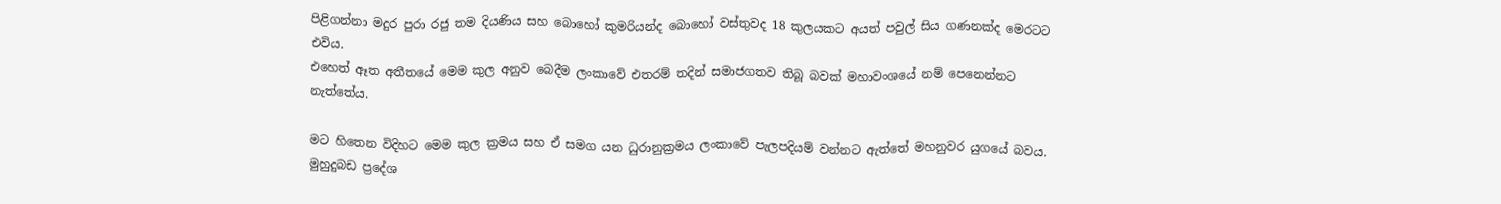පිළිගන්නා මදුර පුරා රජු තම දියණිය සහ බොහෝ කුමරියන්ද බොහෝ වස්තුවද 18 කුලයකට අයත් පවුල් සිය ගණනක්ද මෙරටට එවිය.
එහෙත් ඈත අතීතයේ මෙම කුල අනුව බෙදීම ලංකාවේ එතරම් තදින් සමාජගතව තිබූ බවක් මහාවංශයේ නම් පෙනෙන්නට නැත්තේය.

මට හිතෙන විදිහට මෙම කුල ක්‍රමය සහ ඒ සමග යන ධුරානුක්‍රමය ලංකාවේ පැලපදියම් වන්නට ඇත්තේ මහනුවර යුගයේ බවය. මුහුදුබඩ ප්‍රදේශ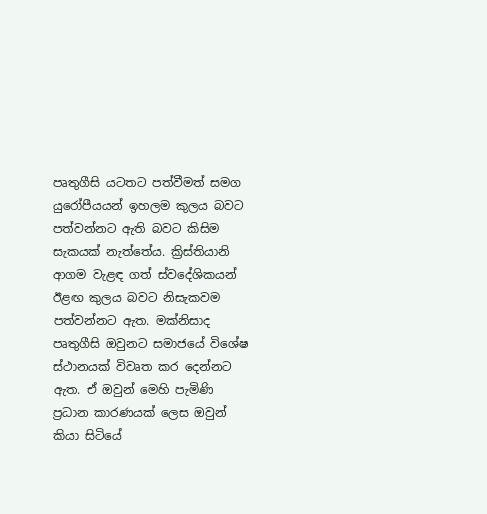පෘතුගීසි යටතට පත්වීමත් සමග යුරෝපීයයන් ඉහලම කුලය බවට පත්වන්නට ඇති බවට කිසිම සැකයක් නැත්තේය. ක්‍රිස්තියානි ආගම වැළඳ ගත් ස්වදේශිකයන් ඊළඟ කුලය බවට නිසැකවම පත්වන්නට ඇත. මක්නිසාද පෘතුගීසි ඔවුනට සමාජයේ විශේෂ ස්ථානයක් විවෘත කර දෙන්නට ඇත. ඒ ඔවුන් මෙහි පැමිණි ප්‍රධාන කාරණයක් ලෙස ඔවුන් කියා සිටියේ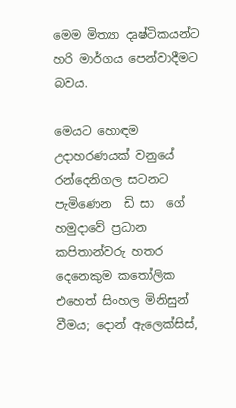මෙම මිත්‍යා දෘෂ්ටිකයන්ට හරි මාර්ගය පෙන්වාදීමට බවය.

මෙයට හොඳම උදාහරණයක් වනුයේ රන්දෙනිගල සටනට පැමිණෙන  ඩි සා  ගේ හමුදාවේ ප්‍රධාන කපිතාන්වරු හතර  දෙනෙකුම කතෝලික එහෙත් සිංහල මිනිසුන් වීමය; දොන් ඇලෙක්සිස්,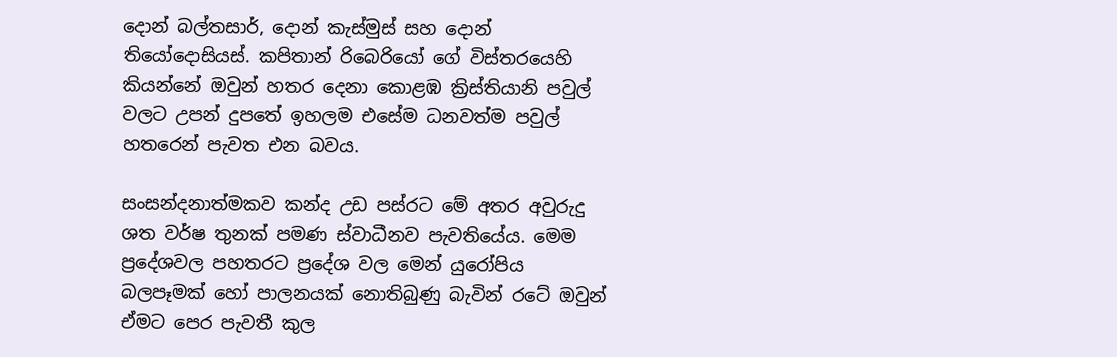දොන් බල්තසාර්, දොන් කැස්මුස් සහ දොන් තියෝදොසියස්. කපිතාන් රිබෙරියෝ ගේ විස්තරයෙහි කියන්නේ ඔවුන් හතර දෙනා කොළඹ ක්‍රිස්තියානි පවුල් වලට උපන් දුපතේ ඉහලම එසේම ධනවත්ම පවුල් හතරෙන් පැවත එන බවය.

සංසන්දනාත්මකව කන්ද උඩ පස්රට මේ අතර අවුරුදු ශත වර්ෂ තුනක් පමණ ස්වාධීනව පැවතියේය. මෙම ප්‍රදේශවල පහතරට ප්‍රදේශ වල මෙන් යුරෝපිය බලපෑමක් හෝ පාලනයක් නොතිබුණු බැවින් රටේ ඔවුන් ඒමට පෙර පැවතී කුල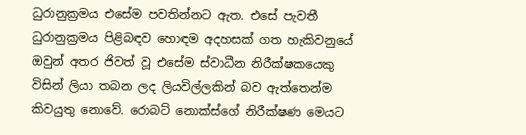ධුරානුක්‍රමය එසේම පවතින්නට ඇත. එසේ පැවතී ධුරානුක්‍රමය පිළිබඳව හොඳම අදහසක් ගත හැකිවනුයේ ඔවුන් අතර ජිවත් වූ එසේම ස්වාධීන නිරීක්ෂකයෙකු විසින් ලියා තබන ලද ලියවිල්ලකින් බව ඇත්තෙන්ම කිවයුතු නොවේ. රොබට් නොක්ස්ගේ නිරීක්ෂණ මෙයට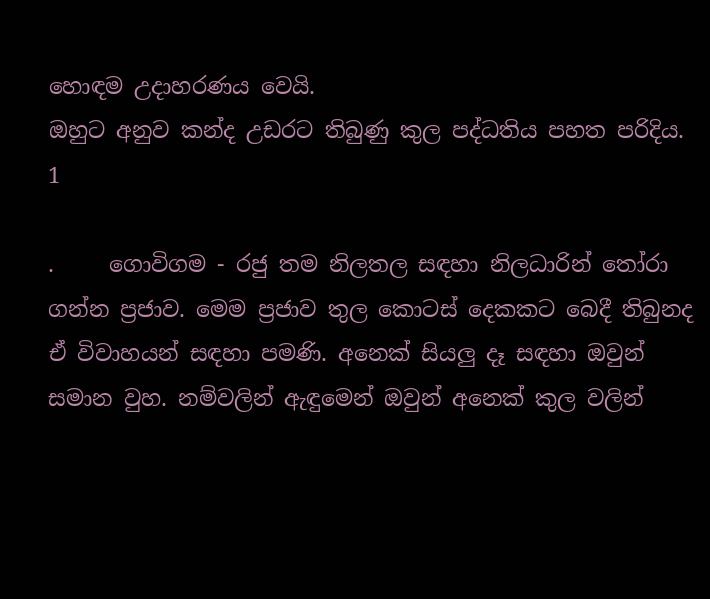හොඳම උදාහරණය වෙයි.
ඔහුට අනුව කන්ද උඩරට තිබුණු කුල පද්ධතිය පහත පරිදිය.
1

.     ගොවිගම - රජු තම නිලතල සඳහා නිලධාරින් තෝරා ගන්න ප්‍රජාව. මෙම ප්‍රජාව තුල කොටස් දෙකකට බෙදී තිබුනද ඒ විවාහයන් සඳහා පමණි. අනෙක් සියලු දෑ සඳහා ඔවුන් සමාන වුහ. නම්වලින් ඇඳුමෙන් ඔවුන් අනෙක් කුල වලින්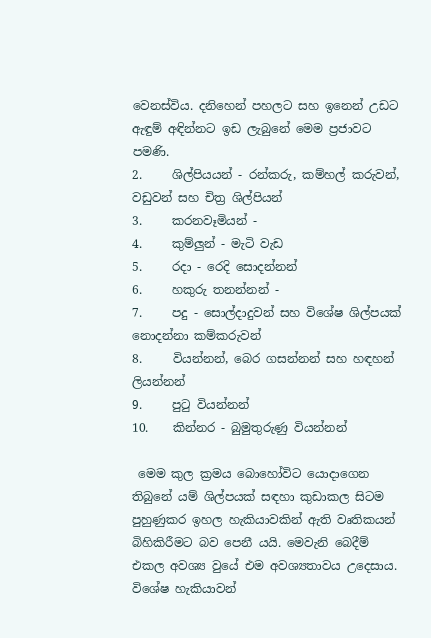වෙනස්විය. දනිහෙන් පහලට සහ ඉනෙන් උඩට ඇඳුම් අඳින්නට ඉඩ ලැබුනේ මෙම ප්‍රජාවට පමණි.
2.     ශිල්පියයන් - රන්කරු, කම්හල් කරුවන්, වඩුවන් සහ චිත්‍ර ශිල්පියන්
3.     කරනවෑමියන් -
4.     කුම්ලුන් - මැටි වැඩ
5.     රදා - රෙදි සොදන්නන්
6.     හකුරු තනන්නන් -
7.     පදු - සොල්දාදුවන් සහ විශේෂ ශිල්පයක් නොදන්නා කම්කරුවන්
8.     වියන්නන්, බෙර ගසන්නන් සහ හඳහන් ලියන්නන්
9.     පුටු වියන්නන්
10.    කින්නර - බුමුතුරුණු වියන්නන්

 මෙම කුල ක්‍රමය බොහෝවිට යොදාගෙන තිබුනේ යම් ශිල්පයක් සඳහා කුඩාකල සිටම පුහුණුකර ඉහල හැකියාවකින් ඇති වෘතිකයන් බිහිකිරීමට බව පෙනී යයි. මෙවැනි බෙදීම් එකල අවශ්‍ය වුයේ එම අවශ්‍යතාවය උදෙසාය. විශේෂ හැකියාවන්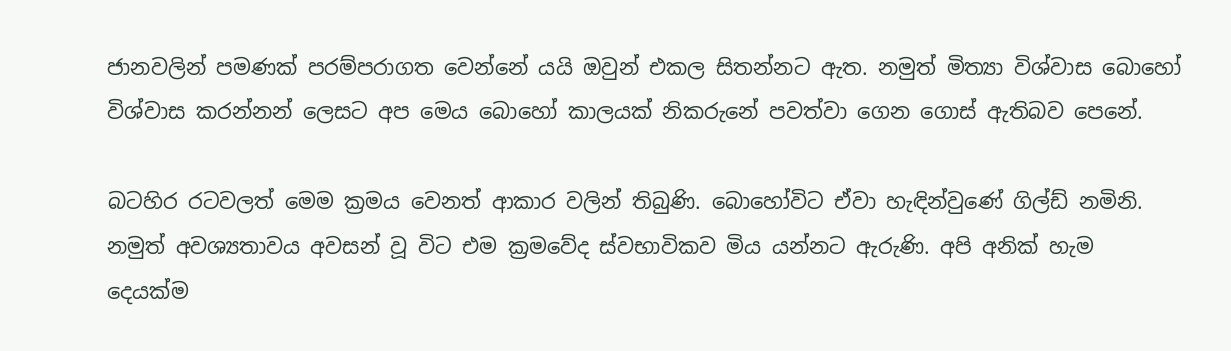ජානවලින් පමණක් පරම්පරාගත වෙන්නේ යයි ඔවුන් එකල සිතන්නට ඇත. නමුත් මිත්‍යා විශ්වාස බොහෝ විශ්වාස කරන්නන් ලෙසට අප මෙය බොහෝ කාලයක් නිකරුනේ පවත්වා ගෙන ගොස් ඇතිබව පෙනේ.

බටහිර රටවලත් මෙම ක්‍රමය වෙනත් ආකාර වලින් තිබුණි. බොහෝවිට ඒවා හැඳින්වුණේ ගිල්ඩ් නමිනි. නමුත් අවශ්‍යතාවය අවසන් වූ විට එම ක්‍රමවේද ස්වභාවිකව මිය යන්නට ඇරුණි. අපි අනික් හැම දෙයක්ම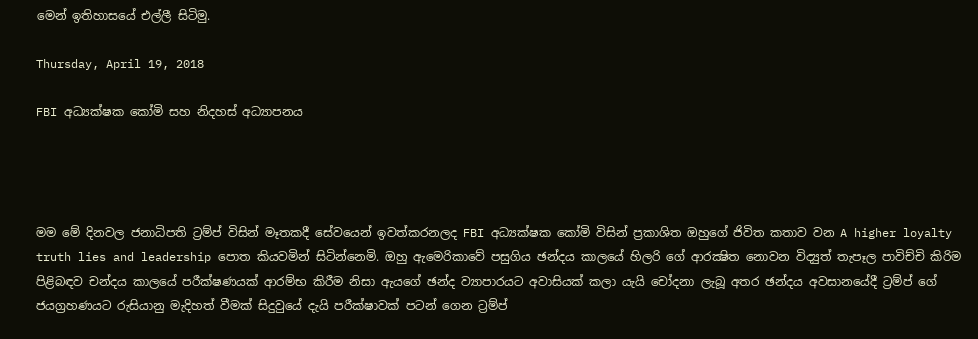මෙන් ඉතිහාසයේ එල්ලී සිටිමු.

Thursday, April 19, 2018

FBI අධ්‍යක්ෂක කෝමි සහ නිදහස් අධ්‍යාපනය




මම මේ දිනවල ජනාධිපති ට්‍රම්ප් විසින් මෑතකදී සේවයෙන් ඉවත්කරනලද FBI අධ්‍යක්ෂක කෝමි විසින් ප්‍රකාශිත ඔහුගේ ජිවිත කතාව වන A higher loyalty truth lies and leadership පොත කියවමින් සිටින්නෙමි. ඔහු ඇමෙරිකාවේ පසුගිය ඡන්දය කාලයේ හිලරි ගේ ආරක්‍ෂිත නොවන විද්‍යුත් තැපෑල පාවිච්චි කිරිම පිළිබඳව චන්දය කාලයේ පරීක්ෂණයක් ආරම්භ කිරීම නිසා ඇයගේ ඡන්ද ව්‍යාපාරයට අවාසියක් කලා යැයි චෝදනා ලැබූ අතර ඡන්දය අවසානයේදී ට්‍රම්ප් ගේ ජයග්‍රහණයට රුසියානු මැදිහත් වීමක් සිදුවුයේ දැයි පරීක්ෂාවක් පටන් ගෙන ට්‍රම්ප්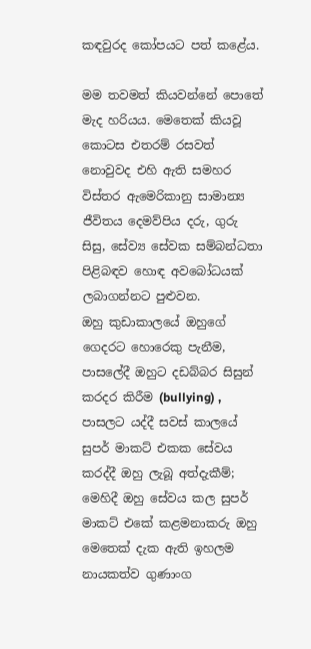කඳවුරද කෝපයට පත් කළේය.

මම තවමත් කියවන්නේ පොතේ මැද හරියය. මෙතෙක් කියවූ කොටස එතරම් රසවත් නොවුවද එහි ඇති සමහර විස්තර ඇමෙරිකානු සාමාන්‍ය ජීවිතය දෙමව්පිය දරු, ගුරු සිසු, සේව්‍ය සේවක සම්බන්ධතා පිළිබඳව හොඳ අවබෝධයක් ලබාගන්නට පුළුවන.
ඔහු කුඩාකාලයේ ඔහුගේ ගෙදරට හොරෙකු පැනීම, පාසලේදී ඔහුට දඩබ්බර සිසුන් කරදර කිරීම (bullying) , පාසලට යද්දී සවස් කාලයේ සුපර් මාකට් එකක සේවය කරද්දී ඔහු ලැබූ අත්දැකීම්; මෙහිදී ඔහු සේවය කල සුපර් මාකට් එකේ කළමනාකරු ඔහු මෙතෙක් දැක ඇති ඉහලම නායකත්ව ගුණාංග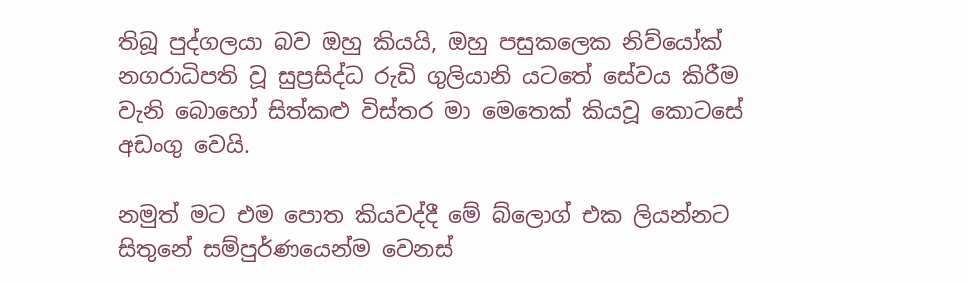තිබූ පුද්ගලයා බව ඔහු කියයි, ඔහු පසුකලෙක නිව්යෝක් නගරාධිපති වූ සුප්‍රසිද්ධ රුඩි ගුලියානි යටතේ සේවය කිරීම  වැනි බොහෝ සිත්කළු විස්තර මා මෙතෙක් කියවූ කොටසේ අඩංගු වෙයි.

නමුත් මට එම පොත කියවද්දී මේ බ්ලොග් එක ලියන්නට සිතුනේ සම්පුර්ණයෙන්ම වෙනස්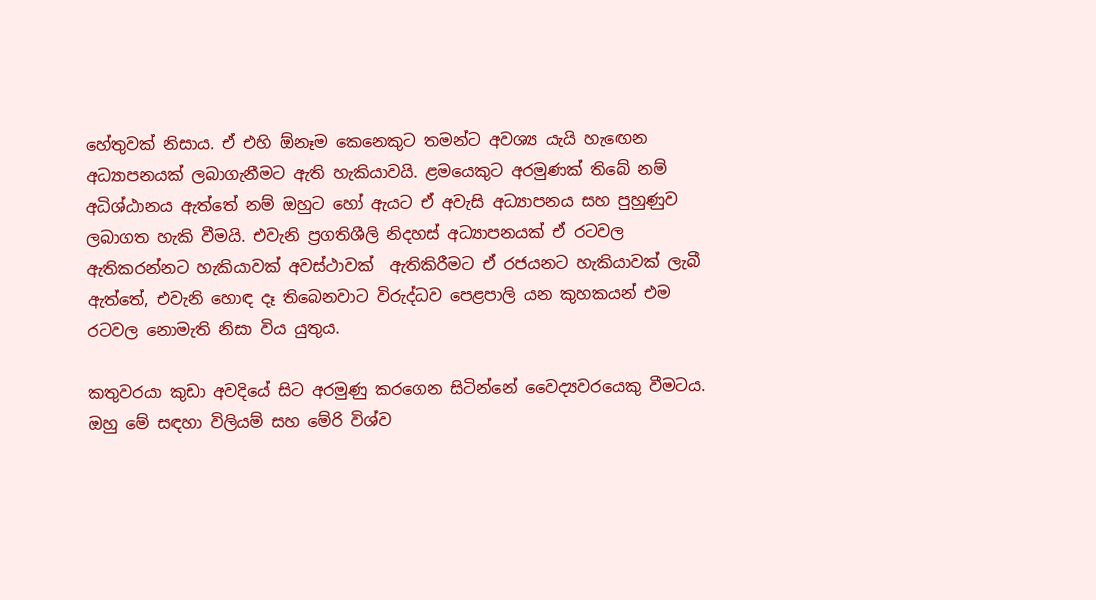හේතුවක් නිසාය. ඒ එහි ඕනෑම කෙනෙකුට තමන්ට අවශ්‍ය යැයි හැඟෙන අධ්‍යාපනයක් ලබාගැනීමට ඇති හැකියාවයි. ළමයෙකුට අරමුණක් තිබේ නම් අධිශ්ඨානය ඇත්තේ නම් ඔහුට හෝ ඇයට ඒ අවැසි අධ්‍යාපනය සහ පුහුණුව ලබාගත හැකි වීමයි. එවැනි ප්‍රගතිශීලි නිදහස් අධ්‍යාපනයක් ඒ රටවල ඇතිකරන්නට හැකියාවක් අවස්ථාවක්  ඇතිකිරීමට ඒ රජයනට හැකියාවක් ලැබී ඇත්තේ, එවැනි හොඳ දෑ තිබෙනවාට විරුද්ධව පෙළපාලි යන කුහකයන් එම රටවල නොමැති නිසා විය යුතුය.

කතුවරයා කුඩා අවදියේ සිට අරමුණු කරගෙන සිටින්නේ වෛද්‍යවරයෙකු වීමටය. ඔහු මේ සඳහා විලියම් සහ මේරි විශ්ව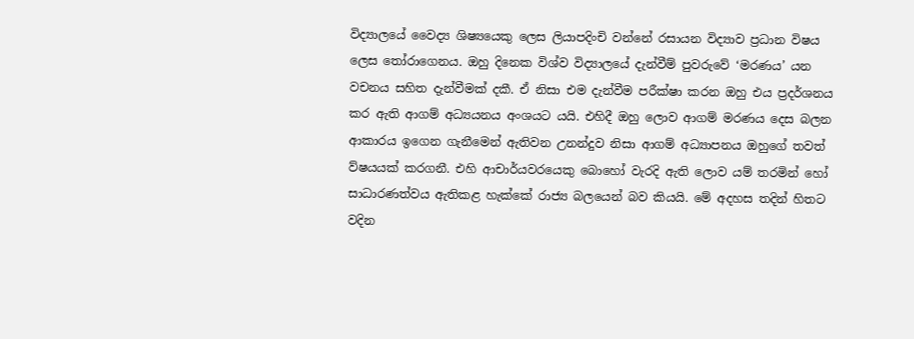විද්‍යාලයේ වෛද්‍ය ශිෂ්‍යයෙකු ලෙස ලියාපදිංචි වන්නේ රසායන විද්‍යාව ප්‍රධාන විෂය ලෙස තෝරාගෙනය. ඔහු දිනෙක විශ්ව විද්‍යාලයේ දැන්වීම් පුවරුවේ ‘මරණය’ යන වචනය සහිත දැන්වීමක් දකී. ඒ නිසා එම දැන්වීම පරීක්ෂා කරන ඔහු එය ප්‍රදර්ශනය කර ඇති ආගම් අධ්‍යයනය අංශයට යයි. එහිදී ඔහු ලොව ආගම් මරණය දෙස බලන ආකාරය ඉගෙන ගැනීමෙන් ඇතිවන උනන්දුව නිසා ආගම් අධ්‍යාපනය ඔහුගේ තවත් ව්ෂයයක් කරගනී. එහි ආචාර්යවරයෙකු බොහෝ වැරදි ඇති ලොව යම් තරමින් හෝ සාධාරණත්වය ඇතිකළ හැක්කේ රාජ්‍ය බලයෙන් බව කියයි. මේ අදහස තදින් හිතට වදින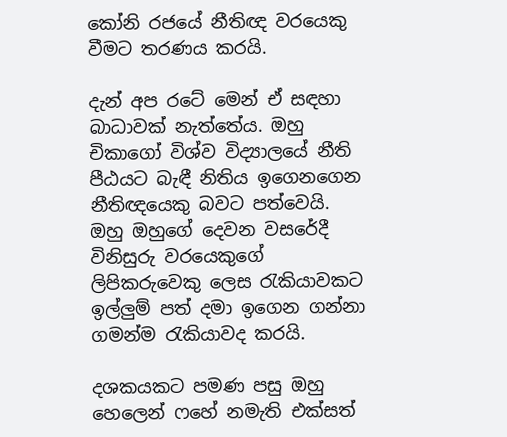කෝනි රජයේ නීතිඥ වරයෙකු වීමට තරණය කරයි.

දැන් අප රටේ මෙන් ඒ සඳහා බාධාවක් නැත්තේය. ඔහු චිකාගෝ විශ්ව විද්‍යාලයේ නීති පීඨයට බැඳී නිතිය ඉගෙනගෙන නීතිඥයෙකු බවට පත්වෙයි. ඔහු ඔහුගේ දෙවන වසරේදී විනිසුරු වරයෙකුගේ ලිපිකරුවෙකු ලෙස රැකියාවකට ඉල්ලුම් පත් දමා ඉගෙන ගන්නා ගමන්ම රැකියාවද කරයි.

දශකයකට පමණ පසු ඔහු හෙලෙන් ෆහේ නමැති එක්සත්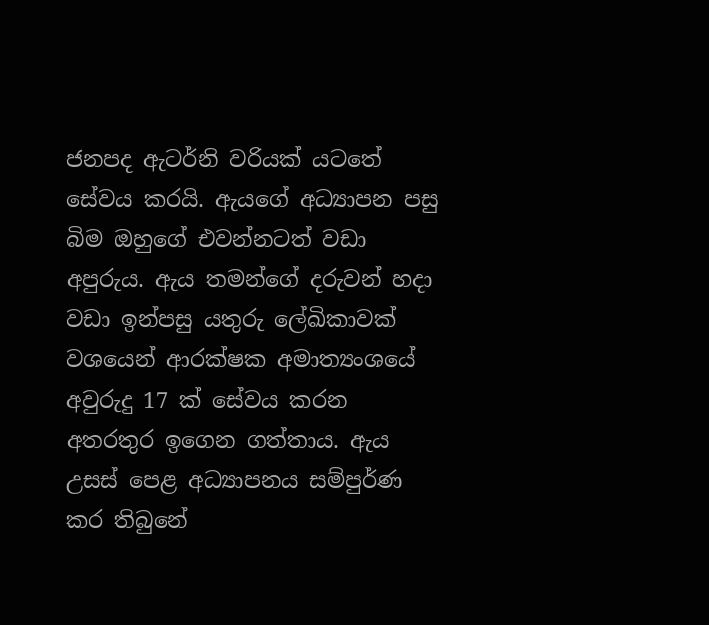ජනපද ඇටර්නි වරියක් යටතේ සේවය කරයි. ඇයගේ අධ්‍යාපන පසු බිම ඔහුගේ එවන්නටත් වඩා අපුරුය. ඇය තමන්ගේ දරුවන් හදා වඩා ඉන්පසු යතුරු ලේඛිකාවක් වශයෙන් ආරක්ෂක අමාත්‍යංශයේ අවුරුදු 17 ක් සේවය කරන අතරතුර ඉගෙන ගත්තාය. ඇය උසස් පෙළ අධ්‍යාපනය සම්පුර්ණ කර තිබුනේ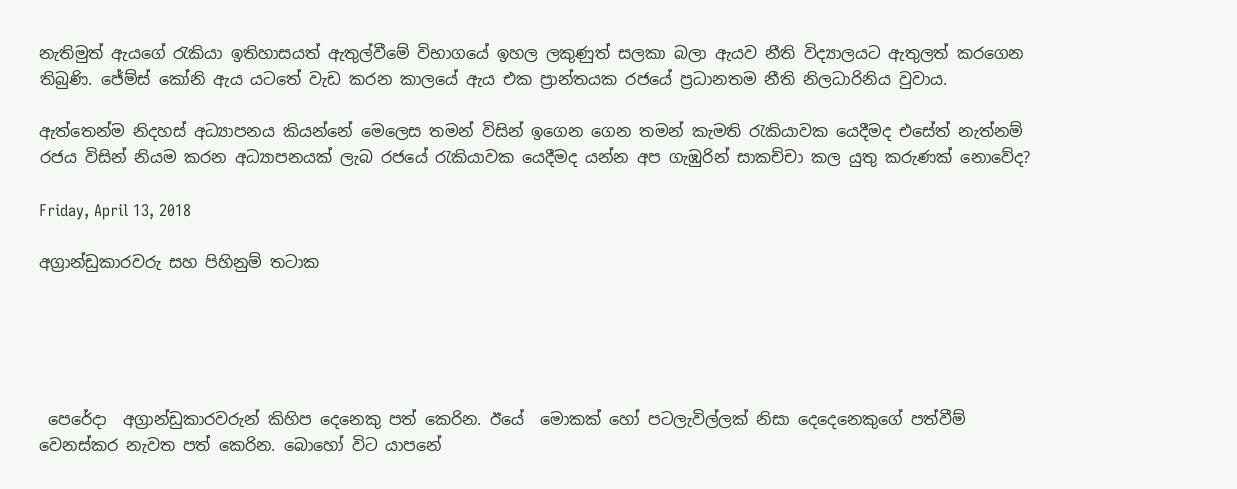නැතිමුත් ඇයගේ රැකියා ඉතිහාසයත් ඇතුල්වීමේ විභාගයේ ඉහල ලකුණුත් සලකා බලා ඇයව නීති විද්‍යාලයට ඇතුලත් කරගෙන තිබුණි. ජේම්ස් කෝනි ඇය යටතේ වැඩ කරන කාලයේ ඇය එක ප්‍රාන්තයක රජයේ ප්‍රධානතම නීති නිලධාරිනිය වුවාය.

ඇත්තෙන්ම නිදහස් අධ්‍යාපනය කියන්නේ මෙලෙස තමන් විසින් ඉගෙන ගෙන තමන් කැමති රැකියාවක යෙදීමද එසේත් නැත්නම් රජය විසින් නියම කරන අධ්‍යාපනයක් ලැබ රජයේ රැකියාවක යෙදීමද යන්න අප ගැඹුරින් සාකච්චා කල යුතු කරුණක් නොවේද?

Friday, April 13, 2018

අග්‍රාන්ඩුකාරවරු සහ පිහිනුම් තටාක





 පෙරේදා  අග්‍රාන්ඩුකාරවරුන් කිහිප දෙනෙකු පත් කෙරින. ඊයේ  මොකක් හෝ පටලැවිල්ලක් නිසා දෙදෙනෙකුගේ පත්වීම් වෙනස්කර නැවත පත් කෙරින. බොහෝ විට යාපනේ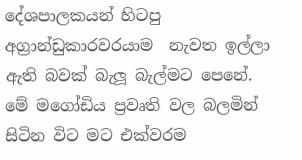දේශපාලකයන් හිටපු අග්‍රාන්ඩුකාරවරයාම  නැවත ඉල්ලා ඇති බවක් බැලූ බැල්මට පෙනේ.
මේ මගෝඩිය ප්‍රවෘති වල බලමින් සිටින විට මට එක්වරම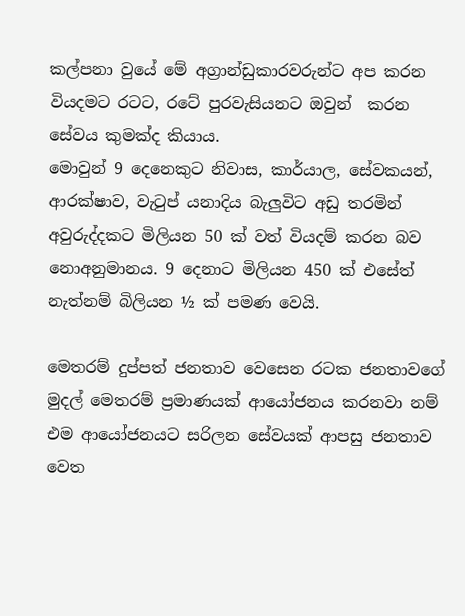කල්පනා වුයේ මේ අග්‍රාන්ඩුකාරවරුන්ට අප කරන වියදමට රටට, රටේ පුරවැසියනට ඔවුන්  කරන සේවය කුමක්ද කියාය.
මොවුන් 9 දෙනෙකුට නිවාස, කාර්යාල, සේවකයන්, ආරක්ෂාව, වැටුප් යනාදිය බැලුවිට අඩු තරමින් අවුරුද්දකට මිලියන 50 ක් වත් වියදම් කරන බව නොඅනුමානය. 9 දෙනාට මිලියන 450 ක් එසේත් නැත්නම් බිලියන ½ ක් පමණ වෙයි.

මෙතරම් දුප්පත් ජනතාව වෙසෙන රටක ජනතාවගේ මුදල් මෙතරම් ප්‍රමාණයක් ආයෝජනය කරනවා නම් එම ආයෝජනයට සරිලන සේවයක් ආපසු ජනතාව වෙත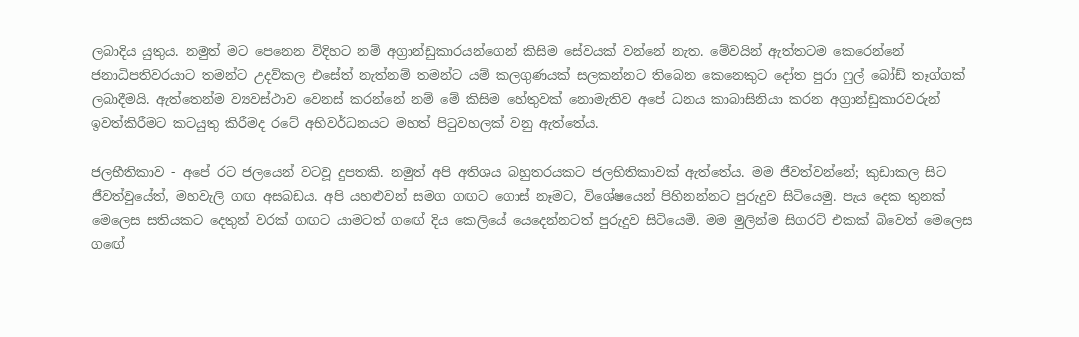ලබාදිය යුතුය. නමුත් මට පෙනෙන විදිහට නම් අග්‍රාන්ඩුකාරයන්ගෙන් කිසිම සේවයක් වන්නේ නැත. මේවයින් ඇත්තටම කෙරෙන්නේ ජනාධිපතිවරයාට තමන්ට උදව්කල එසේත් නැත්නම් තමන්ට යම් කලගුණයක් සලකන්නට තිබෙන කෙනෙකුට දෝත පුරා ෆුල් බෝඩ් තෑග්ගක් ලබාදීමයි. ඇත්තෙන්ම ව්‍යවස්ථාව වෙනස් කරන්නේ නම් මේ කිසිම හේතුවක් නොමැතිව අපේ ධනය කාබාසිනියා කරන අග්‍රාන්ඩුකාරවරුන් ඉවත්කිරීමට කටයුතු කිරීමද රටේ අභිවර්ධනයට මහත් පිටුවහලක් වනු ඇත්තේය.

ජලභීතිකාව - අපේ රට ජලයෙන් වටවූ දුපතකි. නමුත් අපි අතිශය බහුතරයකට ජලභිතිකාවක් ඇත්තේය. මම ජීවත්වන්නේ; කුඩාකල සිට ජීවත්වුයේත්, මහවැලි ගඟ අසබඩය. අපි යහළුවන් සමග ගඟට ගොස් නෑමට, විශේෂයෙන් පිහිනන්නට පුරුදුව සිටියෙමු. පැය දෙක තුනක් මෙලෙස සතියකට දෙතුන් වරක් ගඟට යාමටත් ගඟේ දිය කෙලියේ යෙදෙන්නටත් පුරුදුව සිටියෙමි. මම මුලින්ම සිගරට් එකක් බිවෙත් මෙලෙස ගඟේ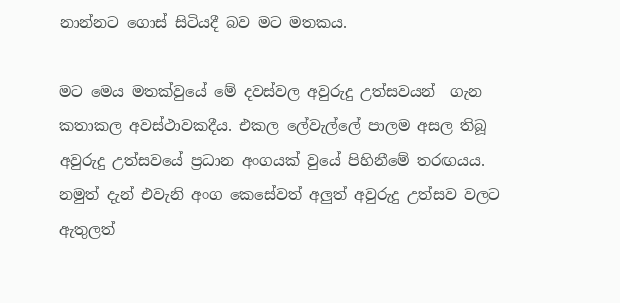නාන්නට ගොස් සිටියදී බව මට මතකය.

මට මෙය මතක්වුයේ මේ දවස්වල අවුරුදු උත්සවයන්  ගැන කතාකල අවස්ථාවකදීය. එකල ලේවැල්ලේ පාලම අසල තිබූ අවුරුදු උත්සවයේ ප්‍රධාන අංගයක් වුයේ පිහිනීමේ තරඟයය. නමුත් දැන් එවැනි අංග කෙසේවත් අලුත් අවුරුදු උත්සව වලට ඇතුලත්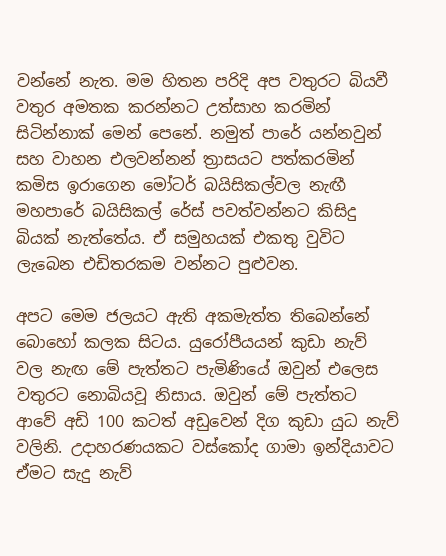වන්නේ නැත. මම හිතන පරිදි අප වතුරට බියවී වතුර අමතක කරන්නට උත්සාහ කරමින් සිටින්නාක් මෙන් පෙනේ. නමුත් පාරේ යන්නවුන් සහ වාහන එලවන්නන් ත්‍රාසයට පත්කරමින් කමිස ඉරාගෙන මෝටර් බයිසිකල්වල නැඟී මහපාරේ බයිසිකල් රේස් පවත්වන්නට කිසිදු බියක් නැත්තේය. ඒ සමුහයක් එකතු වුවිට ලැබෙන එඩිතරකම වන්නට පුළුවන.

අපට මෙම ජලයට ඇති අකමැත්ත තිබෙන්නේ බොහෝ කලක සිටය. යුරෝපීයයන් කුඩා නැව් වල නැඟ මේ පැත්තට පැමිණියේ ඔවුන් එලෙස වතුරට නොබියවූ නිසාය. ඔවුන් මේ පැත්තට ආවේ අඩි 100 කටත් අඩුවෙන් දිග කුඩා යුධ නැව් වලිනි. උදාහරණයකට වස්කෝද ගාමා ඉන්දියාවට ඒමට සැදු නැව්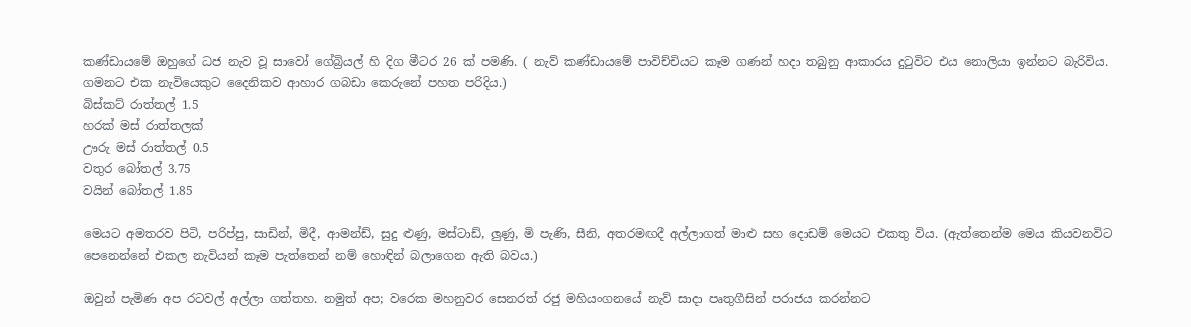කණ්ඩායමේ ඔහුගේ ධජ නැව වූ සාවෝ ගේබ්‍රියල් හි දිග මීටර 26 ක් පමණි. ( නැව් කණ්ඩායමේ පාවිච්චියට කෑම ගණන් හදා තබුනු ආකාරය දුටුවිට එය නොලියා ඉන්නට බැරිවිය. ගමනට එක නැවියෙකුට දෛනිකව ආහාර ගබඩා කෙරුනේ පහත පරිදිය.)
බිස්කට් රාත්තල් 1.5
හරක් මස් රාත්තලක්
ඌරු මස් රාත්තල් 0.5
වතුර බෝතල් 3.75
වයින් බෝතල් 1.85

මෙයට අමතරව පිටි, පරිප්පු, සාඩින්, මිදී, ආමන්ඩ්, සුදු ළුණු, මස්ටාඩ්, ලුණු, මි පැණි, සීනි, අතරමඟදී අල්ලාගත් මාළු සහ දොඩම් මෙයට එකතු විය. (ඇත්තෙන්ම මෙය කියවනවිට පෙනෙන්නේ එකල නැවියන් කෑම පැත්තෙන් නම් හොඳින් බලාගෙන ඇති බවය.)

ඔවුන් පැමිණ අප රටවල් අල්ලා ගත්තහ. නමුත් අප; වරෙක මහනුවර සෙනරත් රජු මහියංගනයේ නැව් සාදා පෘතුගීසින් පරාජය කරන්නට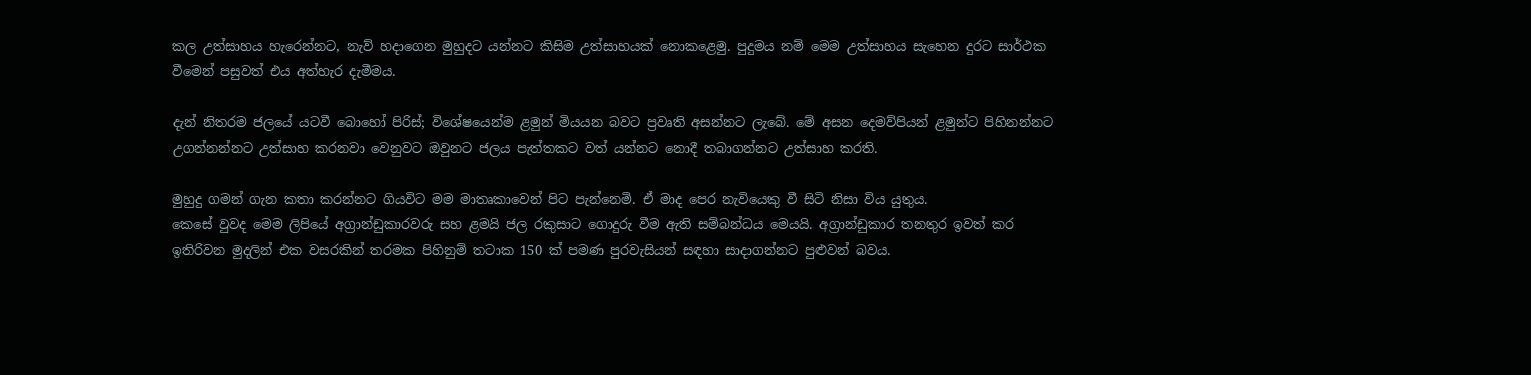කල උත්සාහය හැරෙන්නට, නැව් හදාගෙන මුහුදට යන්නට කිසිම උත්සාහයක් නොකළෙමු. පුදුමය නම් මෙම උත්සාහය සැහෙන දුරට සාර්ථක වීමෙන් පසුවත් එය අත්හැර දැමීමය.

දැන් නිතරම ජලයේ යටවී බොහෝ පිරිස්; විශේෂයෙන්ම ළමුන් මියයන බවට ප්‍රවෘති අසන්නට ලැබේ. මේ අසන දෙමව්පියන් ළමුන්ට පිහිනන්නට උගන්නන්නට උත්සාහ කරනවා වෙනුවට ඔවුනට ජලය පැත්තකට වත් යන්නට නොදී තබාගන්නට උත්සාහ කරති.

මුහුදු ගමන් ගැන කතා කරන්නට ගියවිට මම මාතෘකාවෙන් පිට පැන්නෙමි. ඒ මාද පෙර නැවියෙකු වී සිටි නිසා විය යුතුය.
කෙසේ වුවද මෙම ලිපියේ අග්‍රාන්ඩුකාරවරු සහ ළමයි ජල රකුසාට ගොදුරු වීම ඇති සම්බන්ධය මෙයයි. අග්‍රාන්ඩුකාර තනතුර ඉවත් කර ඉතිරිවන මුදලින් එක වසරකින් තරමක පිහිනුම් තටාක 150 ක් පමණ පුරවැසියන් සඳහා සාදාගන්නට පුළුවන් බවය.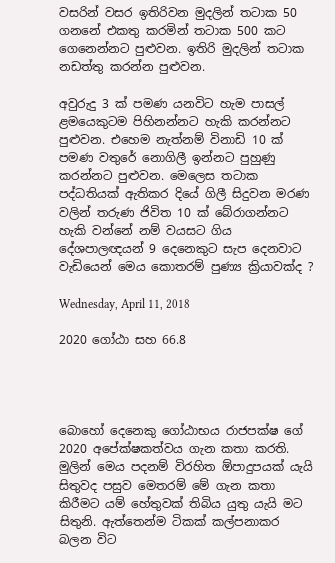වසරින් වසර ඉතිරිවන මුදලින් තටාක 50 ගනනේ එකතු කරමින් තටාක 500 කට ගෙනෙන්නට පුළුවන. ඉතිරි මුදලින් තටාක නඩත්තු කරන්න පුළුවන.

අවුරුදු 3 ක් පමණ යනවිට හැම පාසල් ළමයෙකුටම පිහිනන්නට හැකි කරන්නට පුළුවන. එහෙම නැත්නම් විනාඩි 10 ක් පමණ වතුරේ නොගිලී ඉන්නට පුහුණු කරන්නට පුළුවන. මෙලෙස තටාක පද්ධතියක් ඇතිකර දියේ ගිලී සිදුවන මරණ වලින් තරුණ ජිවිත 10 ක් බේරාගන්නට හැකි වන්නේ නම් වයසට ගිය දේශපාලඥයන් 9 දෙනෙකුට සැප දෙනවාට වැඩියෙන් මෙය කොතරම් පුණ්‍ය ක්‍රියාවක්ද ?

Wednesday, April 11, 2018

2020 ගෝඨා සහ 66.8




බොහෝ දෙනෙකු ගෝඨාභය රාජපක්ෂ ගේ 2020 අපේක්ෂකත්වය ගැන කතා කරති. මුලින් මෙය පදනම් විරහිත ඕපාදුපයක් යැයි සිතුවද පසුව මෙතරම් මේ ගැන කතා කිරීමට යම් හේතුවක් තිබිය යුතු යැයි මට සිතුනි. ඇත්තෙන්ම ටිකක් කල්පනාකර බලන විට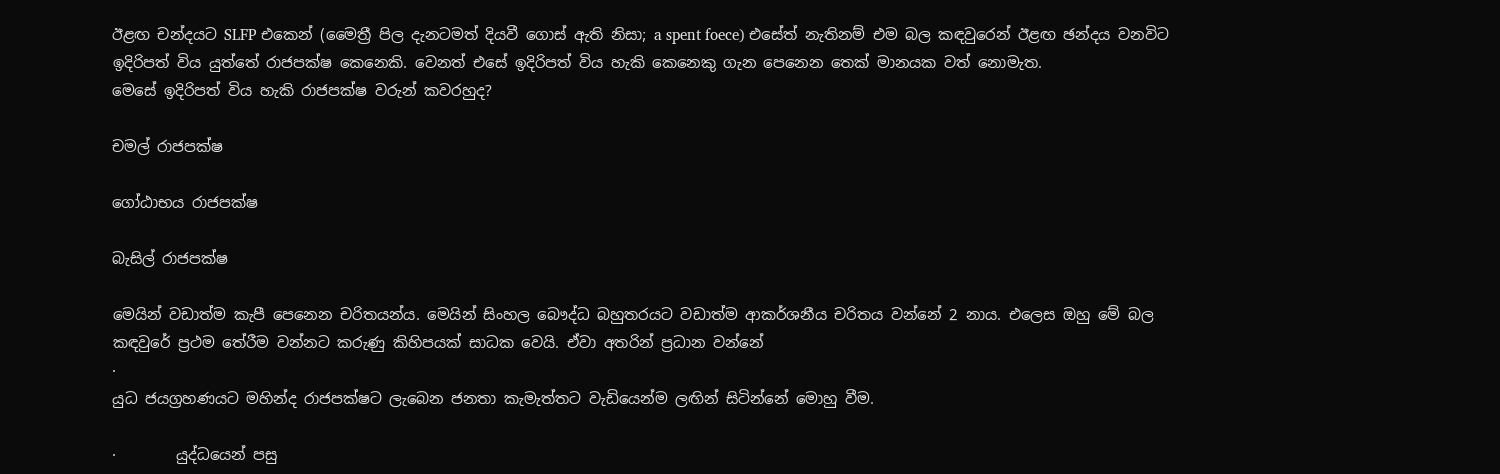ඊළඟ චන්දයට SLFP එකෙන් (මෛත්‍රී පිල දැනටමත් දියවී ගොස් ඇති නිසා; a spent foece) එසේත් නැතිනම් එම බල කඳවුරෙන් ඊළඟ ඡන්දය වනවිට ඉදිරිපත් විය යුත්තේ රාජපක්ෂ කෙනෙකි. වෙනත් එසේ ඉදිරිපත් විය හැකි කෙනෙකු ගැන පෙනෙන තෙක් මානයක වත් නොමැත.
මෙසේ ඉදිරිපත් විය හැකි රාජපක්ෂ වරුන් කවරහුද?

චමල් රාජපක්ෂ

ගෝඨාභය රාජපක්ෂ

බැසිල් රාජපක්ෂ

මෙයින් වඩාත්ම කැපී පෙනෙන චරිතයන්ය. මෙයින් සිංහල බෞද්ධ බහුතරයට වඩාත්ම ආකර්ශනීය චරිතය වන්නේ 2 නාය. එලෙස ඔහු මේ බල කඳවුරේ ප්‍රථම තේරීම වන්නට කරුණු කිහිපයක් සාධක වෙයි. ඒවා අතරින් ප්‍රධාන වන්නේ
·
යුධ ජයග්‍රහණයට මහින්ද රාජපක්ෂට ලැබෙන ජනතා කැමැත්තට වැඩියෙන්ම ලඟින් සිටින්නේ මොහු වීම.

·        යුද්ධයෙන් පසු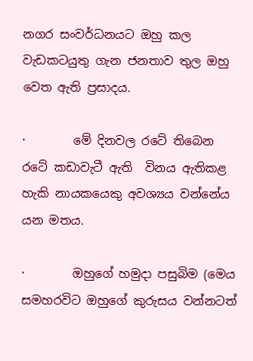නගර සංවර්ධනයට ඔහු කල වැඩකටයුතු ගැන ජනතාව තුල ඔහු වෙත ඇති ප්‍රසාදය.

·        මේ දිනවල රටේ තිබෙන රටේ කඩාවැටී ඇති  විනය ඇතිකළ හැකි නායකයෙකු අවශ්‍යය වන්නේය යන මතය.

·        ඔහුගේ හමුදා පසුබිම (මෙය සමහරවිට ඔහුගේ කුරුසය වන්නටත්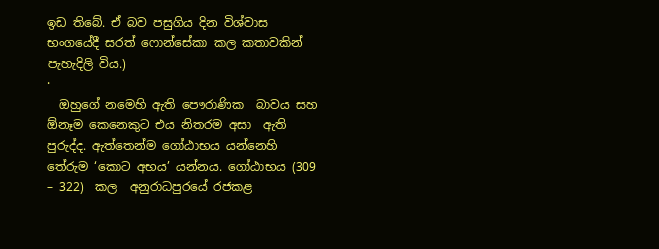ඉඩ තිබේ. ඒ බව පසුගිය දින විශ්වාස භංගයේදී සරත් ෆොන්සේකා කල කතාවකින් පැහැදිලි විය.)
·
  ඔහුගේ නමෙහි ඇති පෞරාණික  බාවය සහ ඕනෑම කෙනෙකුට එය නිතරම අසා  ඇති පුරුද්ද. ඇත්තෙන්ම ගෝඨාභය යන්නෙහි තේරුම ‘කොට අභය’ යන්නය. ගෝඨාභය (309 – 322)  කල  අනුරාධපුරයේ රජකළ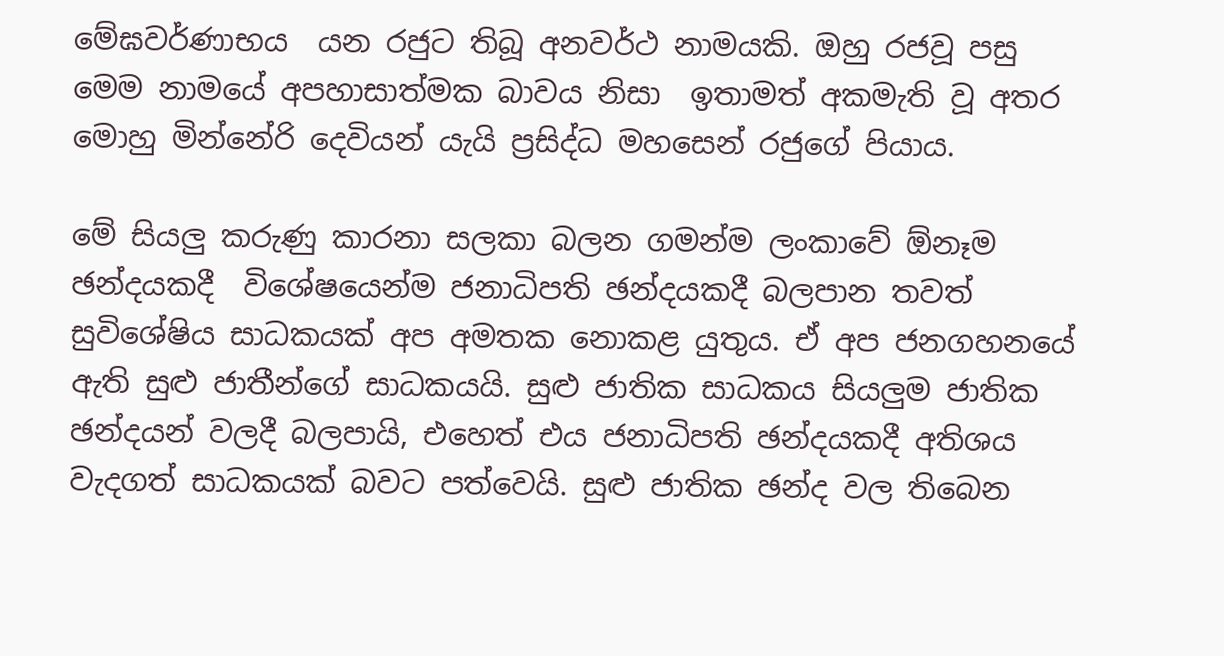මේඝවර්ණාභය  යන රජුට තිබූ අනවර්ථ නාමයකි. ඔහු රජවූ පසු මෙම නාමයේ අපහාසාත්මක බාවය නිසා  ඉතාමත් අකමැති වූ අතර මොහු මින්නේරි දෙවියන් යැයි ප්‍රසිද්ධ මහසෙන් රජුගේ පියාය.

මේ සියලු කරුණු කාරනා සලකා බලන ගමන්ම ලංකාවේ ඕනෑම ඡන්දයකදී  විශේෂයෙන්ම ජනාධිපති ඡන්දයකදී බලපාන තවත් සුවිශේෂිය සාධකයක් අප අමතක නොකළ යුතුය. ඒ අප ජනගහනයේ ඇති සුළු ජාතීන්ගේ සාධකයයි. සුළු ජාතික සාධකය සියලුම ජාතික ඡන්දයන් වලදී බලපායි, එහෙත් එය ජනාධිපති ඡන්දයකදී අතිශය වැදගත් සාධකයක් බවට පත්වෙයි. සුළු ජාතික ඡන්ද වල තිබෙන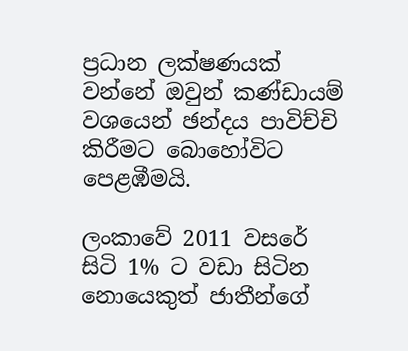ප්‍රධාන ලක්ෂණයක් වන්නේ ඔවුන් කණ්ඩායම් වශයෙන් ඡන්දය පාවිච්චි කිරීමට බොහෝවිට පෙළඹීමයි.

ලංකාවේ 2011 වසරේ සිටි 1% ට වඩා සිටින  නොයෙකුත් ජාතීන්ගේ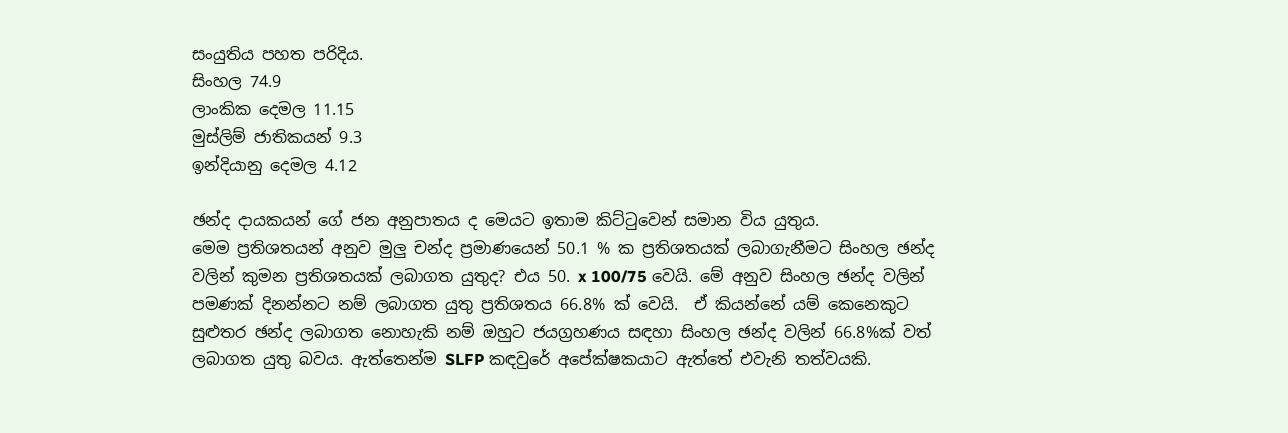සංයුතිය පහත පරිදිය.
සිංහල 74.9
ලාංකික දෙමල 11.15
මුස්ලිම් ජාතිකයන් 9.3
ඉන්දියානු දෙමල 4.12

ඡන්ද දායකයන් ගේ ජන අනුපාතය ද මෙයට ඉතාම කිට්ටුවෙන් සමාන විය යුතුය.
මෙම ප්‍රතිශතයන් අනුව මුලු චන්ද ප්‍රමාණයෙන් 50.1 % ක ප්‍රතිශතයක් ලබාගැනීමට සිංහල ඡන්ද වලින් කුමන ප්‍රතිශතයක් ලබාගත යුතුද? එය 50. x 100/75 වෙයි. මේ අනුව සිංහල ඡන්ද වලින් පමණක් දිනන්නට නම් ලබාගත යුතු ප්‍රතිශතය 66.8% ක් වෙයි.  ඒ කියන්නේ යම් කෙනෙකුට සුළුතර ඡන්ද ලබාගත නොහැකි නම් ඔහුට ජයග්‍රහණය සඳහා සිංහල ඡන්ද වලින් 66.8%ක් වත් ලබාගත යුතු බවය. ඇත්තෙන්ම SLFP කඳවුරේ අපේක්ෂකයාට ඇත්තේ එවැනි තත්වයකි.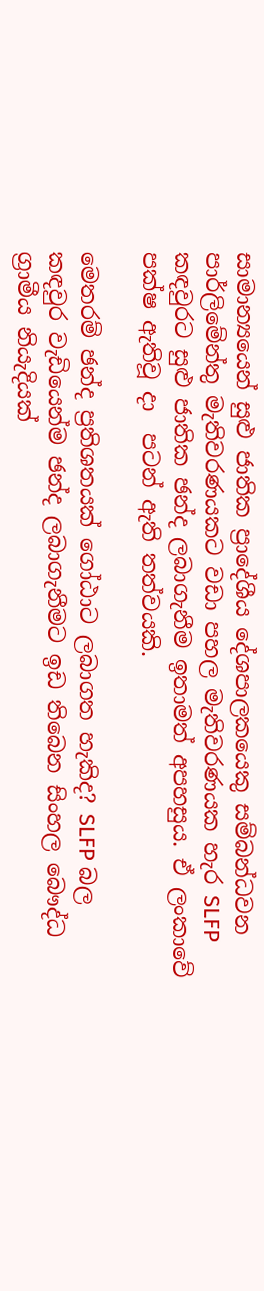සාමාන්‍යයෙන් සුළු ජාතික ප්‍රාදේශීය දේශපාලකයෙකු සම්බන්ධවන පාර්ලිමේන්තු මැතිවරණයකට වඩා පහල මැතිවරණයක හැර SLFP කඳවුරට සුළු ජාතික ඡන්ද ලබාගැනීම ඉතාමත් අපහසුය. ඒ ලංකාවේ පක්ෂ ඇතිවූ දා  පටන් ඇති තත්වයකි.

මෙතරම් ඡන්ද ප්‍රතිශතයක් ගෝඨාට ලබාගත හැකිද? SLFP බල කඳවුර වැඩියෙන්ම ඡන්ද ලබාගැනීමට ඉඩ තිබෙන සිංහල බෞද්ධ ග්‍රාමීය නියැදියක්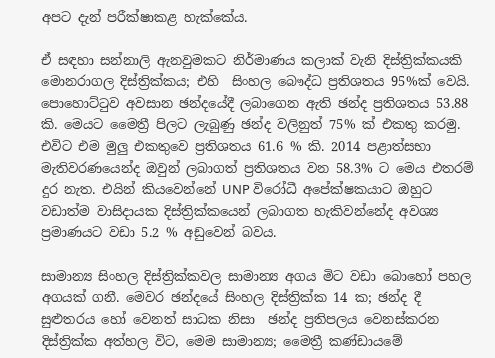අපට දැන් පරීක්ෂාකළ හැක්කේය.

ඒ සඳහා සන්නාලි ඇනවුමකට නිර්මාණය කලාක් වැනි දිස්ත්‍රික්කයකි   මොනරාගල දිස්ත්‍රික්කය; එහි  සිංහල බෞද්ධ ප්‍රතිශතය 95%ක් වෙයි. පොහොට්ටුව අවසාන ඡන්දයේදී ලබාගෙන ඇති ඡන්ද ප්‍රතිශතය 53.88  කි. මෙයට මෛත්‍රී පිලට ලැබුණු ඡන්ද වලිනුත් 75% ක් එකතු කරමු. එවිට එම මුලු එකතුවෙ ප්‍රතිශතය 61.6 % කි. 2014 පළාත්සභා මැතිවරණයෙන්ද ඔවුන් ලබාගත් ප්‍රතිශතය වන 58.3% ට මෙය එතරම් දුර නැත. එයින් කියවෙන්නේ UNP විරෝධී අපේක්ෂකයාට ඔහුට වඩාත්ම වාසිදායක දිස්ත්‍රික්කයෙන් ලබාගත හැකිවන්නේද අවශ්‍ය ප්‍රමාණයට වඩා 5.2 % අඩුවෙන් බවය.

සාමාන්‍ය සිංහල දිස්ත්‍රික්කවල සාමාන්‍ය අගය මිට වඩා බොහෝ පහල අගයක් ගනී. මෙවර ඡන්දයේ සිංහල දිස්ත්‍රික්ක 14 ක; ඡන්ද දී සුළුතරය හෝ වෙනත් සාධක නිසා  ඡන්ද ප්‍රතිපලය වෙනස්කරන දිස්ත්‍රික්ක අත්හල විට, මෙම සාමාන්‍ය; මෛත්‍රී කණ්ඩායමේ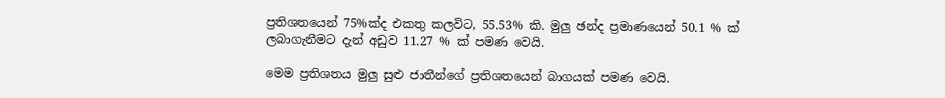ප්‍රතිශතයෙන් 75%ක්ද එකතු කලවිට, 55.53% කි. මුලු ඡන්ද ප්‍රමාණයෙන් 50.1 % ක් ලබාගැනීමට දැන් අඩුව 11.27 % ක් පමණ වෙයි.

මෙම ප්‍රතිශතය මුලු සුළු ජාතීන්ගේ ප්‍රතිශතයෙන් බාගයක් පමණ වෙයි.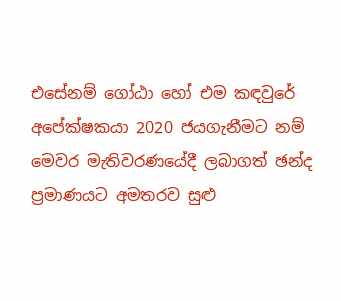එසේනම් ගෝඨා හෝ එම කඳවුරේ අපේක්ෂකයා 2020 ජයගැනීමට නම් මෙවර මැතිවරණයේදී ලබාගත් ඡන්ද ප්‍රමාණයට අමතරව සුළු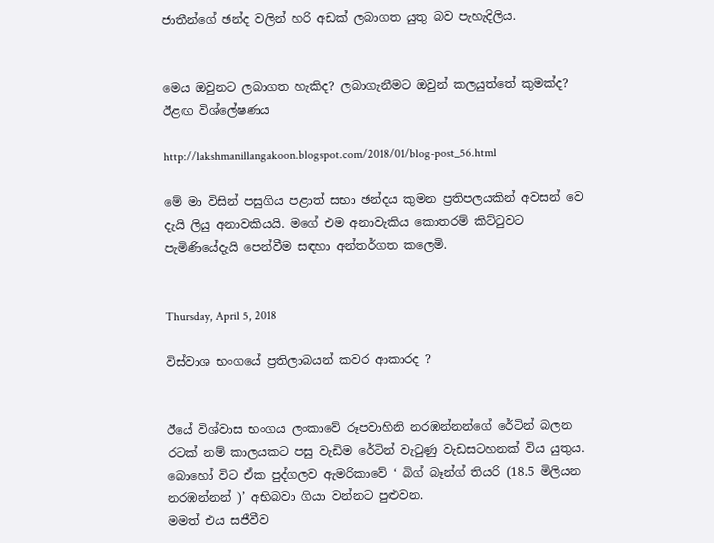ජාතීන්ගේ ඡන්ද වලින් හරි අඩක් ලබාගත යුතු බව පැහැදිලිය.


මෙය ඔවුනට ලබාගත හැකිද? ලබාගැනීමට ඔවුන් කලයුත්තේ කුමක්ද? ඊළඟ විශ්ලේෂණය

http://lakshmanillangakoon.blogspot.com/2018/01/blog-post_56.html

මේ මා විසින් පසුගිය පළාත් සභා ඡන්දය කුමන ප්‍රතිපලයකින් අවසන් වෙ දැයි ලියු අනාවකියයි. මගේ එම අනාවැකිය කොතරම් කිට්ටුවට පැමිණියේදැයි පෙන්වීම සඳහා අන්තර්ගත කලෙමි.


Thursday, April 5, 2018

විස්වාශ භංගයේ ප්‍රතිලාබයන් කවර ආකාරද ?


ඊයේ විශ්වාස භංගය ලංකාවේ රූපවාහිනි නරඹන්නන්ගේ රේටින් බලන රටක් නම් කාලයකට පසු වැඩිම රේටින් වැටුණු වැඩසටහනක් විය යුතුය. බොහෝ විට ඒක පුද්ගලව ඇමරිකාවේ ‘ බිග් බෑන්ග් තියරි (18.5 මිලියන නරඹන්නන් )’ අභිබවා ගියා වන්නට පුළුවන.
මමත් එය සජීවීව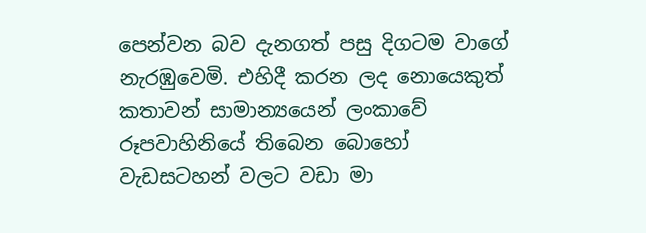පෙන්වන බව දැනගත් පසු දිගටම වාගේ නැරඹුවෙමි. එහිදී කරන ලද නොයෙකුත් කතාවන් සාමාන්‍යයෙන් ලංකාවේ රූපවාහිනියේ තිබෙන බොහෝ වැඩසටහන් වලට වඩා මා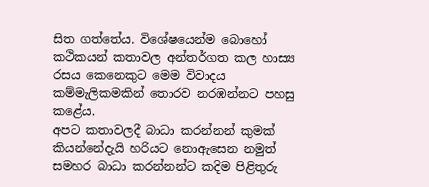සිත ගත්තේය. විශේෂයෙන්ම බොහෝ කථිකයන් කතාවල අන්තර්ගත කල හාස්‍ය රසය කෙනෙකුට මෙම විවාදය කම්මැලිකමකින් තොරව නරඹන්නට පහසු කළේය.
අපට කතාවලදී බාධා කරන්නන් කුමක් කියන්නේදැයි හරියට නොඇසෙන නමුත් සමහර බාධා කරන්නන්ට කදිම පිළිතුරු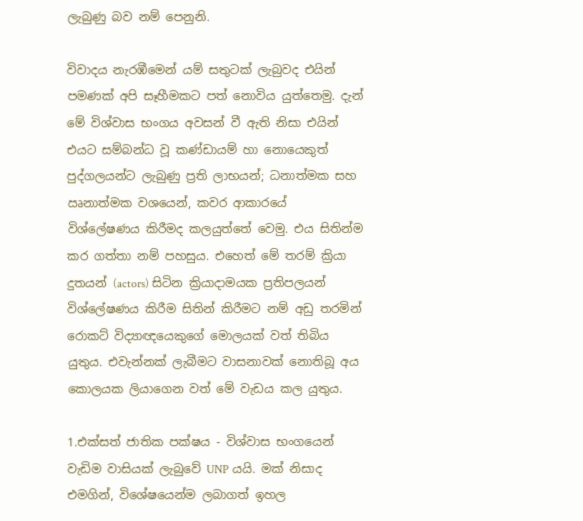ලැබුණු බව නම් පෙනුනි.

විවාදය නැරඹීමෙන් යම් සතුටක් ලැබුවද එයින් පමණක් අපි සෑහීමකට පත් නොවිය යුත්තෙමු. දැන් මේ විශ්වාස භංගය අවසන් වී ඇති නිසා එයින් එයට සම්බන්ධ වූ කණ්ඩායම් හා නොයෙකුත් පුද්ගලයන්ට ලැබුණු ප්‍රති ලාභයන්; ධනාත්මක සහ ඍනාත්මක වශයෙන්, කවර ආකාරයේ විශ්ලේෂණය කිරීමද කලයුත්තේ වෙමු. එය සිතින්ම කර ගත්තා නම් පහසුය. එහෙත් මේ තරම් ක්‍රියා දුතයන් (actors) සිටින ක්‍රියාදාමයක ප්‍රතිපලයන් විශ්ලේෂණය කිරීම සිතින් කිරීමට නම් අඩු තරමින් රොකට් විද්‍යාඥයෙකුගේ මොලයක් වත් තිබිය යුතුය. එවැන්නක් ලැබීමට වාසනාවක් නොතිබූ අය කොලයක ලියාගෙන වත් මේ වැඩය කල යුතුය.

1.එක්සත් ජාතික පක්ෂය - විශ්වාස භංගයෙන් වැඩිම වාසියක් ලැබුවේ UNP යයි. මක් නිසාද එමගින්, විශේෂයෙන්ම ලබාගත් ඉහල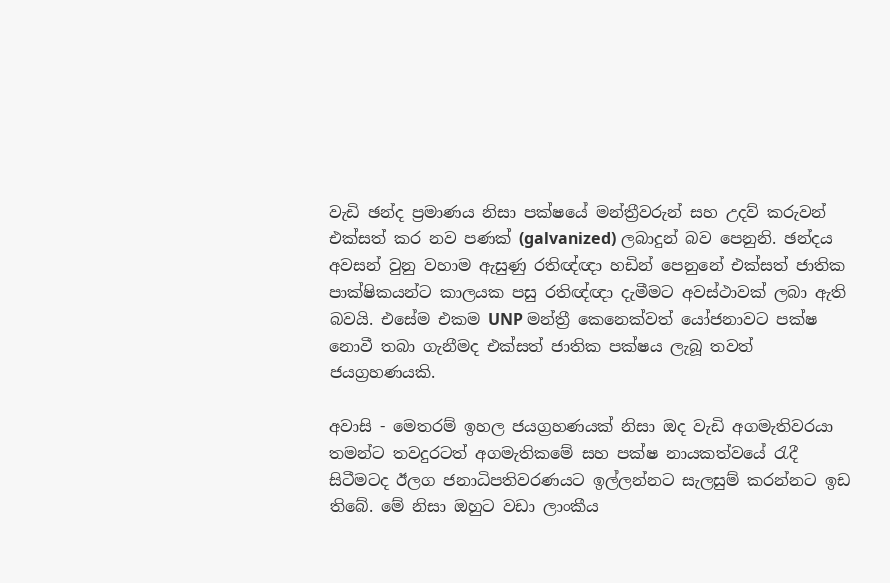වැඩි ඡන්ද ප්‍රමාණය නිසා පක්ෂයේ මන්ත්‍රීවරුන් සහ උදව් කරුවන් එක්සත් කර නව පණක් (galvanized) ලබාදුන් බව පෙනුනි. ඡන්දය අවසන් වුනු වහාම ඇසුණු රතිඥ්ඥා හඩින් පෙනුනේ එක්සත් ජාතික පාක්ෂිකයන්ට කාලයක පසු රතිඥ්ඥා දැමීමට අවස්ථාවක් ලබා ඇති බවයි. එසේම එකම UNP මන්ත්‍රී කෙනෙක්වත් යෝජනාවට පක්ෂ නොවී තබා ගැනීමද එක්සත් ජාතික පක්ෂය ලැබූ තවත් ජයග්‍රහණයකි.

අවාසි - මෙතරම් ඉහල ජයග්‍රහණයක් නිසා ඔද වැඩි අගමැතිවරයා තමන්ට තවදුරටත් අගමැතිකමේ සහ පක්ෂ නායකත්වයේ රැදී සිටීමටද ඊලග ජනාධිපතිවරණයට ඉල්ලන්නට සැලසුම් කරන්නට ඉඩ තිබේ. මේ නිසා ඔහුට වඩා ලාංකීය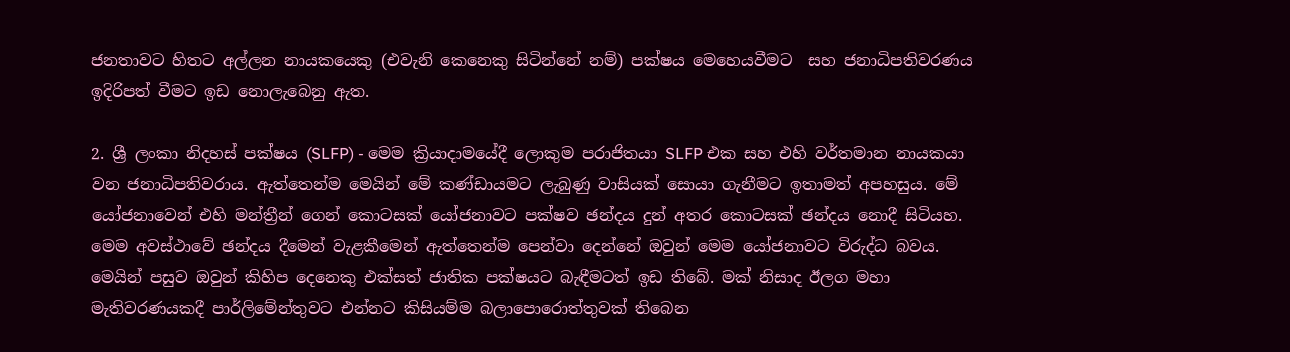ජනතාවට හිතට අල්ලන නායකයෙකු (එවැනි කෙනෙකු සිටින්නේ නම්) පක්ෂය මෙහෙයවීමට  සහ ජනාධිපතිවරණය ඉදිරිපත් වීමට ඉඩ නොලැබෙනු ඇත.

2. ශ්‍රී ලංකා නිදහස් පක්ෂය (SLFP) - මෙම ක්‍රියාදාමයේදී ලොකුම පරාජිතයා SLFP එක සහ එහි වර්තමාන නායකයා වන ජනාධිපතිවරාය. ඇත්තෙන්ම මෙයින් මේ කණ්ඩායමට ලැබුණු වාසියක් සොයා ගැනීමට ඉතාමත් අපහසුය. මේ යෝජනාවෙන් එහි මන්ත්‍රීන් ගෙන් කොටසක් යෝජනාවට පක්ෂව ඡන්දය දුන් අතර කොටසක් ඡන්දය නොදී සිටියහ. මෙම අවස්ථාවේ ඡන්දය දීමෙන් වැළකීමෙන් ඇත්තෙන්ම පෙන්වා දෙන්නේ ඔවුන් මෙම යෝජනාවට විරුද්ධ බවය. මෙයින් පසුව ඔවුන් කිහිප දෙනෙකු එක්සත් ජාතික පක්ෂයට බැඳීමටත් ඉඩ තිබේ. මක් නිසාද ඊලග මහා මැතිවරණයකදී පාර්ලිමේන්තුවට එන්නට කිසියම්ම බලාපොරොත්තුවක් තිබෙන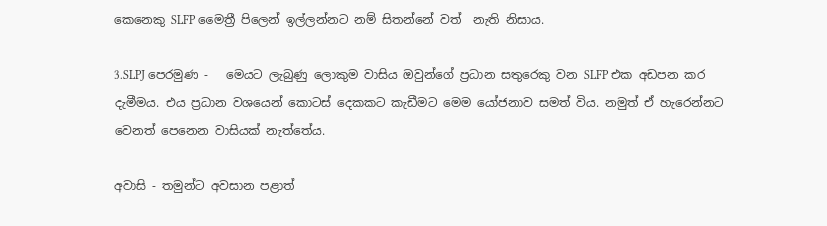කෙනෙකු SLFP මෛත්‍රී පිලෙන් ඉල්ලන්නට නම් සිතන්නේ වත්  නැති නිසාය.

3.SLPJ පෙරමුණ -   මෙයට ලැබුණු ලොකුම වාසිය ඔවුන්ගේ ප්‍රධාන සතුරෙකු වන SLFP එක අඩපන කර දැමීමය. එය ප්‍රධාන වශයෙන් කොටස් දෙකකට කැඩීමට මෙම යෝජනාව සමත් විය. නමුත් ඒ හැරෙන්නට වෙනත් පෙනෙන වාසියක් නැත්තේය.

අවාසි - තමුන්ට අවසාන පළාත්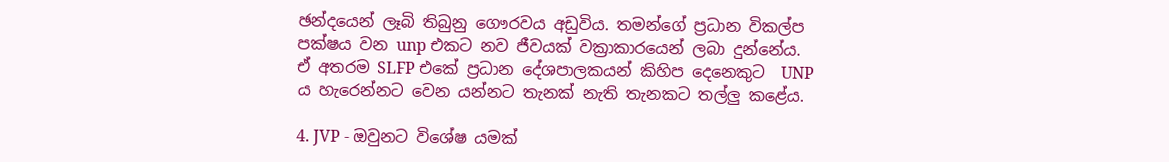ඡන්දයෙන් ලෑබි තිබුනු ගෞරවය අඩුවිය. තමන්ගේ ප්‍රධාන විකල්ප පක්ෂය වන unp එකට නව ජීවයක් වක්‍රාකාරයෙන් ලබා දුන්නේය. ඒ අතරම SLFP එකේ ප්‍රධාන දේශපාලකයන් කිහිප දෙනෙකුට  UNP ය හැරෙන්නට වෙන යන්නට තැනක් නැති තැනකට තල්ලු කළේය.

4. JVP - ඔවුනට විශේෂ යමක්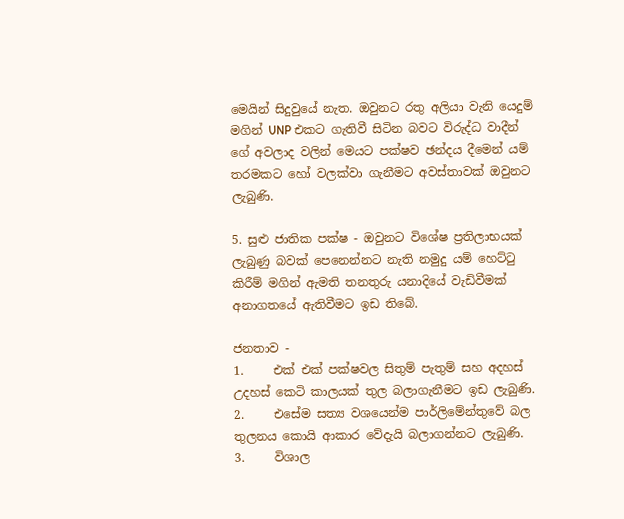මෙයින් සිදුවුයේ නැත. ඔවුනට රතු අලියා වැනි යෙදුම් මගින් UNP එකට ගැතිවී සිටින බවට විරුද්ධ වාදීන් ගේ අවලාද වලින් මෙයට පක්ෂව ඡන්දය දීමෙන් යම් තරමකට හෝ වලක්වා ගැනීමට අවස්තාවක් ඔවුනට ලැබුණි.

5. සුළු ජාතික පක්ෂ - ඔවුනට විශේෂ ප්‍රතිලාභයක් ලැබුණු බවක් පෙනෙන්නට නැති නමුදු යම් හෙට්ටු කිරීම් මගින් ඇමති තනතුරු යනාදියේ වැඩිවීමක් අනාගතයේ ඇතිවීමට ඉඩ තිබේ.

ජනතාව -
1.     එක් එක් පක්ෂවල සිතුම් පැතුම් සහ අදහස් උදහස් කෙටි කාලයක් තුල බලාගැනීමට ඉඩ ලැබුණි.
2.     එසේම සත්‍ය වශයෙන්ම පාර්ලිමේන්තුවේ බල තුලනය කොයි ආකාර වේදැයි බලාගන්නට ලැබුණි.
3.     විශාල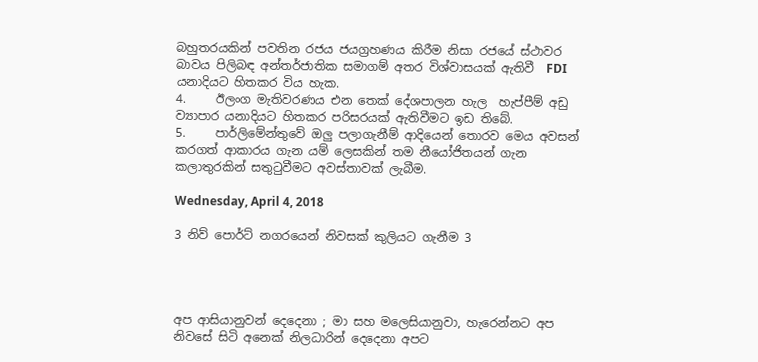බහුතරයකින් පවතින රජය ජයග්‍රහණය කිරීම නිසා රජයේ ස්ථාවර බාවය පිලිබඳ අන්තර්ජාතික සමාගම් අතර විශ්වාසයක් ඇතිවී  FDI යනාදියට හිතකර විය හැක.
4.     ඊලංග මැතිවරණය එන තෙක් දේශපාලන හැල  හැප්පීම් අඩු ව්‍යාපාර යනාදියට හිතකර පරිසරයක් ඇතිවීමට ඉඩ තිබේ.
5.     පාර්ලිමේන්තුවේ ඔලු පලාගැනීම් ආදියෙන් තොරව මෙය අවසන් කරගත් ආකාරය ගැන යම් ලෙසකින් තම නීයෝජිතයන් ගැන කලාතුරකින් සතුටුවීමට අවස්තාවක් ලැබීම.

Wednesday, April 4, 2018

3 නිව් පොර්ට් නගරයෙන් නිවසක් කුලියට ගැනීම 3




අප ආසියානුවන් දෙදෙනා ; මා සහ මලෙසියානුවා, හැරෙන්නට අප නිවසේ සිටි අනෙක් නිලධාරින් දෙදෙනා අපට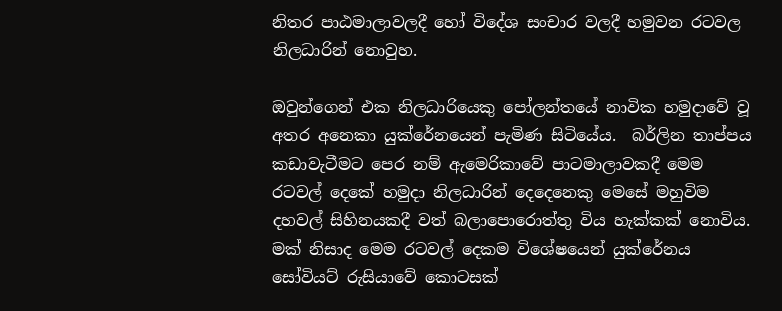නිතර පාඨමාලාවලදී හෝ විදේශ සංචාර වලදී හමුවන රටවල නිලධාරින් නොවුහ.

ඔවුන්ගෙන් එක නිලධාරියෙකු පෝලන්තයේ නාවික හමුදාවේ වූ අතර අනෙකා යුක්රේනයෙන් පැමිණ සිටියේය.  බර්ලින තාප්පය කඩාවැටීමට පෙර නම් ඇමෙරිකාවේ පාටමාලාවකදී මෙම රටවල් දෙකේ හමුදා නිලධාරින් දෙදෙනෙකු මෙසේ මහුවිම දහවල් සිහිනයකදී වත් බලාපොරොත්තු විය හැක්කක් නොවිය. මක් නිසාද මෙම රටවල් දෙකම විශේෂයෙන් යුක්රේනය සෝවියට් රුසියාවේ කොටසක්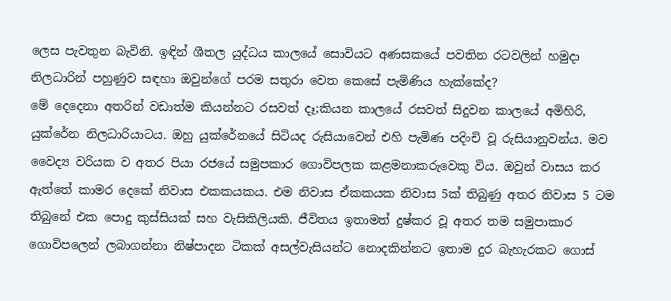ලෙස පැවතුන බැවිනි. ඉඳින් ශීතල යුද්ධය කාලයේ සොවියට අණසකයේ පවතින රටවලින් හමුදා නිලධාරින් පහුණුව සඳහා ඔවුන්ගේ පරම සතුරා වෙත කෙසේ පැමිණිය හැක්කේද?
මේ දෙදෙනා අතරින් වඩාත්ම කියන්නට රසවත් දෑ;කියන කාලයේ රසවත් සිදුවන කාලයේ අමිහිරි, යුක්රේන නිලධාරියාටය. ඔහු යුක්රේනයේ සිටියද රුසියාවෙන් එහි පැමිණ පදිංචි වූ රුසියානුවන්ය. මව වෛද්‍ය වරියක ව අතර පියා රජයේ සමුපකාර ගොවිපලක කළමනාකරුවෙකු විය. ඔවුන් වාසය කර ඇත්තේ කාමර දෙකේ නිවාස එකකයකය. එම නිවාස ඒකකයක නිවාස 5ක් තිබුණු අතර නිවාස 5 ටම තිබුනේ එක පොදු කුස්සියක් සහ වැසිකිලියකි. ජීවිතය ඉතාමත් දුෂ්කර වූ අතර තම සමුපාකාර ගොවිපලෙන් ලබාගන්නා නිෂ්පාදන ටිකක් අසල්වැසියන්ට නොදකින්නට ඉතාම දුර බැහැරකට ගොස්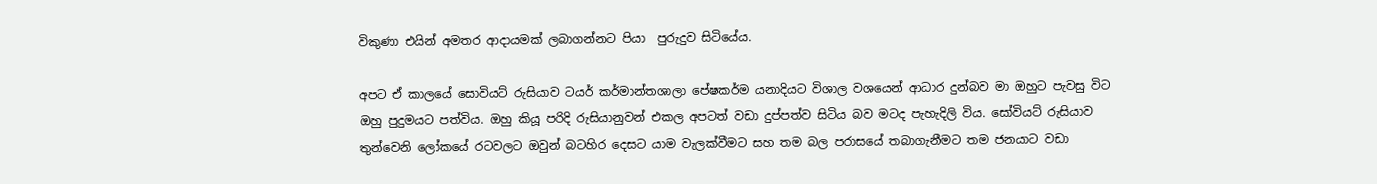විකුණා එයින් අමතර ආදායමක් ලබාගන්නට පියා  පුරුදුව සිටියේය.

අපට ඒ කාලයේ සොවියට් රුසියාව ටයර් කර්මාන්තශාලා පේෂකර්ම යනාදියට විශාල වශයෙන් ආධාර දුන්බව මා ඔහුට පැවසු විට ඔහු පුදුමයට පත්විය. ඔහු කියූ පරිදි රුසියානුවන් එකල අපටත් වඩා දුප්පත්ව සිටිය බව මටද පැහැදිලි විය. සෝවියට් රුසියාව තුන්වෙනි ලෝකයේ රටවලට ඔවුන් බටහිර දෙසට යාම වැලක්වීමට සහ තම බල පරාසයේ තබාගැනීමට තම ජනයාට වඩා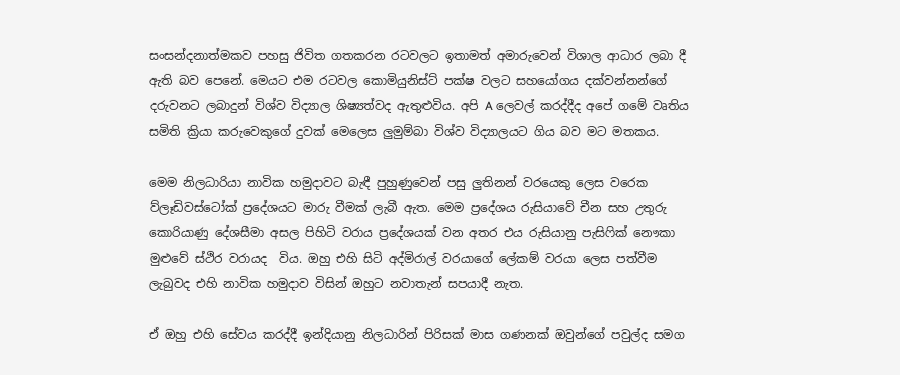සංසන්දනාත්මකව පහසු ජිවිත ගතකරන රටවලට ඉතාමත් අමාරුවෙන් විශාල ආධාර ලබා දී ඇති බව පෙනේ. මෙයට එම රටවල කොමියුනිස්ට් පක්ෂ වලට සහයෝගය දක්වන්නන්ගේ දරුවනට ලබාදුන් විශ්ව විද්‍යාල ශිෂ්‍යත්වද ඇතුළුවිය. අපි A ලෙවල් කරද්දීද අපේ ගමේ වෘතිය සමිති ක්‍රියා කරුවෙකුගේ දුවක් මෙලෙස ලුමුම්බා විශ්ව විද්‍යාලයට ගිය බව මට මතකය.

මෙම නිලධාරියා නාවික හමුදාවට බැඳී පුහුණුවෙන් පසු ලුතිනන් වරයෙකු ලෙස වරෙක ව්ලෑඩිවස්ටෝක් ප්‍රදේශයට මාරු වීමක් ලැබී ඇත. මෙම ප්‍රදේශය රුසියාවේ චීන සහ උතුරු කොරියාණු දේශසීමා අසල පිහිටි වරාය ප්‍රදේශයක් වන අතර එය රුසියානු පැසිෆික් නෞකා මුළුවේ ස්ථිර වරායද  විය. ඔහු එහි සිටි අද්මිරාල් වරයාගේ ලේකම් වරයා ලෙස පත්වීම ලැබුවද එහි නාවික හමුදාව විසින් ඔහුට නවාතැන් සපයාදී නැත.

ඒ ඔහු එහි සේවය කරද්දී ඉන්දියානු නිලධාරින් පිරිසක් මාස ගණනක් ඔවුන්ගේ පවුල්ද සමග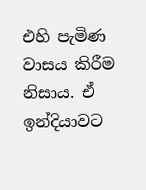එහි පැමිණ වාසය කිරීම නිසාය. ඒ ඉන්දියාවට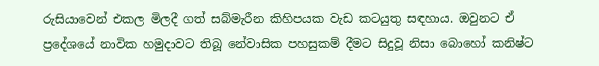රුසියාවෙන් එකල මිලදී ගත් සබ්මැරීන කිහිපයක වැඩ කටයුතු සඳහාය. ඔවුනට ඒ ප්‍රදේශයේ නාවික හමුදාවට තිබූ නේවාසික පහසුකම් දීමට සිදුවූ නිසා බොහෝ කනිෂ්ට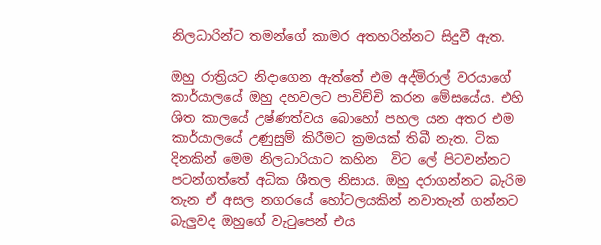නිලධාරින්ට තමන්ගේ කාමර අතහරින්නට සිදුවී ඇත.

ඔහු රාත්‍රියට නිදාගෙන ඇත්තේ එම අද්මිරාල් වරයාගේ කාර්යාලයේ ඔහු දහවලට පාවිච්චි කරන මේසයේය. එහි ශිත කාලයේ උෂ්ණත්වය බොහෝ පහල යන අතර එම කාර්යාලයේ උණුසුම් කිරීමට ක්‍රමයක් තිබී නැත. ටික දිනකින් මෙම නිලධාරියාට කහින  විට ලේ පිටවන්නට පටන්ගත්තේ අධික ශීතල නිසාය. ඔහු දරාගන්නට බැරිම තැන ඒ අසල නගරයේ හෝටලයකින් නවාතැන් ගන්නට බැලුවද ඔහුගේ වැටුපෙන් එය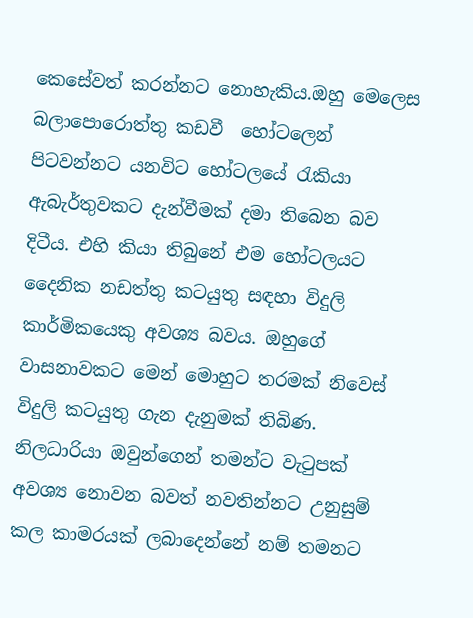කෙසේවත් කරන්නට නොහැකිය.ඔහු මෙලෙස බලාපොරොත්තු කඩවී  හෝටලෙන් පිටවන්නට යනවිට හෝටලයේ රැකියා ඇබැර්තුවකට දැන්වීමක් දමා තිබෙන බව දිටීය. එහි කියා තිබුනේ එම හෝටලයට දෛනික නඩත්තු කටයුතු සඳහා විදුලි කාර්මිකයෙකු අවශ්‍ය බවය. ඔහුගේ වාසනාවකට මෙන් මොහුට තරමක් නිවෙස් විදුලි කටයුතු ගැන දැනුමක් තිබිණ. නිලධාරියා ඔවුන්ගෙන් තමන්ට වැටුපක් අවශ්‍ය නොවන බවත් නවතින්නට උනුසුම්  කල කාමරයක් ලබාදෙන්නේ නම් තමනට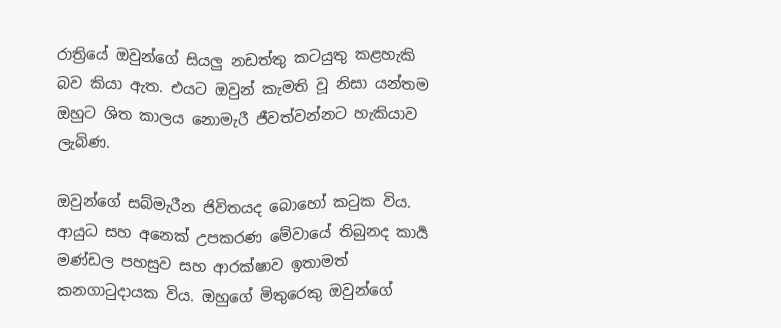රාත්‍රියේ ඔවුන්ගේ සියලු නඩත්තු කටයුතු කළහැකි බව කියා ඇත. එයට ඔවුන් කැමති වූ නිසා යන්තම ඔහුට ශිත කාලය නොමැරී ජීවත්වන්නට හැකියාව ලැබිණ.

ඔවුන්ගේ සබ්මැරීන ජිවිතයද බොහෝ කටුක විය. ආයුධ සහ අනෙක් උපකරණ මේවායේ තිබුනද කාර්‍ය මණ්ඩල පහසුව සහ ආරක්ෂාව ඉතාමත් කනගාටුදායක විය. ඔහුගේ මිතුරෙකු ඔවුන්ගේ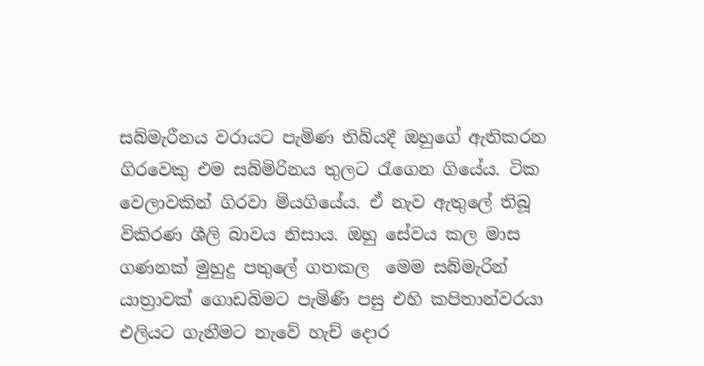සබ්මැරීනය වරායට පැමිණ තිබියදී ඔහුගේ ඇතිකරන ගිරවෙකු එම සබ්මිරිනය තුලට රැගෙන ගියේය. ටික වෙලාවකින් ගිරවා මියගියේය. ඒ නැව ඇතුලේ තිබූ විකිරණ ශීලි බාවය නිසාය. ඔහු සේවය කල මාස ගණනක් මුහුදු පතුලේ ගතකල  මෙම සබ්මැරින් යාත්‍රාවක් ගොඩබිමට පැමිණි පසු එහි කපිතාන්වරයා එලියට ගැනීමට නැවේ හැච් දොර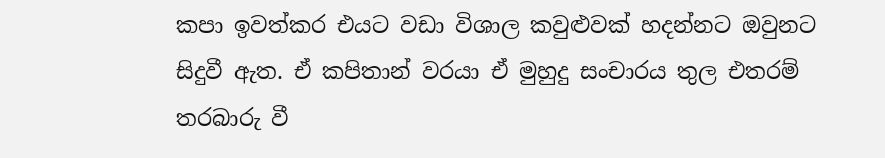කපා ඉවත්කර එයට වඩා විශාල කවුළුවක් හදන්නට ඔවුනට සිදුවී ඇත. ඒ කපිතාන් වරයා ඒ මුහුදු සංචාරය තුල එතරම් තරබාරු වී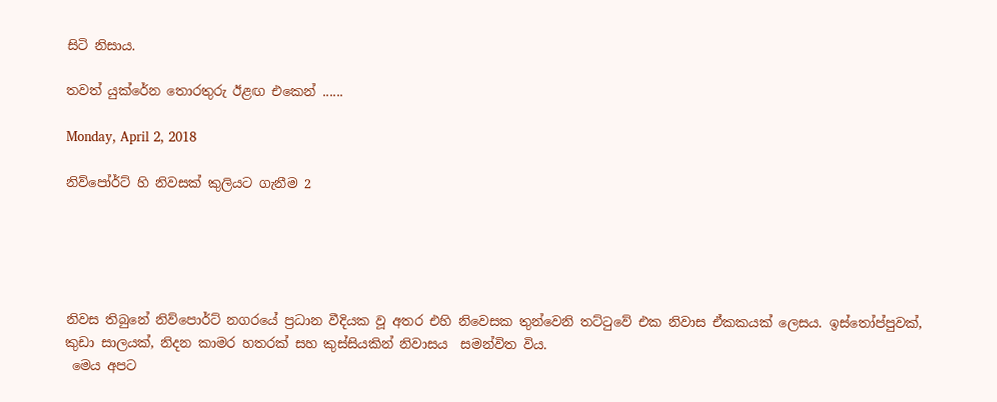සිටි නිසාය.

තවත් යුක්රේන තොරතුරු ඊළඟ එකෙන් ......

Monday, April 2, 2018

නිව්පෝර්ට් හි නිවසක් කුලියට ගැනීම 2





නිවස තිබුනේ නිව්පොර්ට් නගරයේ ප්‍රධාන වීදියක වූ අතර එහි නිවෙසක තුන්වෙනි තට්ටුවේ එක නිවාස ඒකකයක් ලෙසය. ඉස්තෝප්පුවක්, කුඩා සාලයක්, නිදන කාමර හතරක් සහ කුස්සියකින් නිවාසය  සමන්විත විය.
 මෙය අපට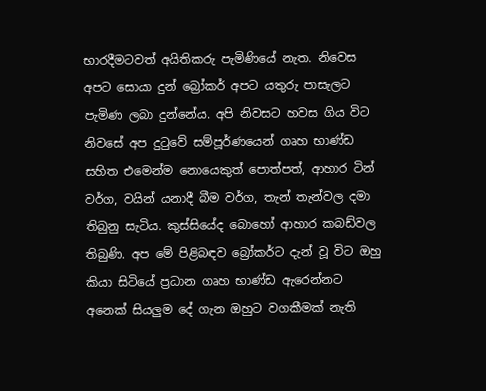භාරදීමටවත් අයිතිකරු පැමිණියේ නැත. නිවෙස අපට සොයා දුන් බ්‍රෝකර් අපට යතුරු පාසැලට පැමිණ ලබා දුන්නේය. අපි නිවසට හවස ගිය විට නිවසේ අප දුටුවේ සම්පූර්ණයෙන් ගෘහ භාණ්ඩ සහිත එමෙන්ම නොයෙකුත් පොත්පත්, ආහාර ටින් වර්ග, වයින් යනාදී බීම වර්ග, තැන් තැන්වල දමා තිබුනු සැටිය. කුස්සියේද බොහෝ ආහාර කබඩ්වල තිබුණි. අප මේ පිළිබඳව බ්‍රෝකර්ට දැන් වූ විට ඔහු කියා සිටියේ ප්‍රධාන ගෘහ භාණ්ඩ ඇරෙන්නට අනෙක් සියලුම දේ ගැන ඔහුට වගකීමක් නැති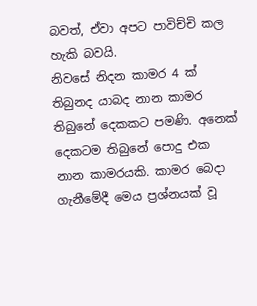බවත්, ඒවා අපට පාවිච්චි කල හැකි බවයි.
නිවසේ නිදන කාමර 4 ක් තිබුනද යාබද නාන කාමර තිබුනේ දෙකකට පමණි. අනෙක් දෙකටම තිබුනේ පොදු එක නාන කාමරයකි. කාමර බෙදා ගැනීමේදී මෙය ප්‍රශ්නයක් වූ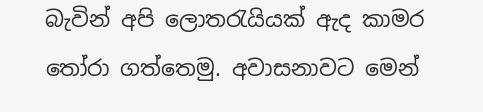බැවින් අපි ලොතරැයියක් ඇද කාමර තෝරා ගත්තෙමු. අවාසනාවට මෙන්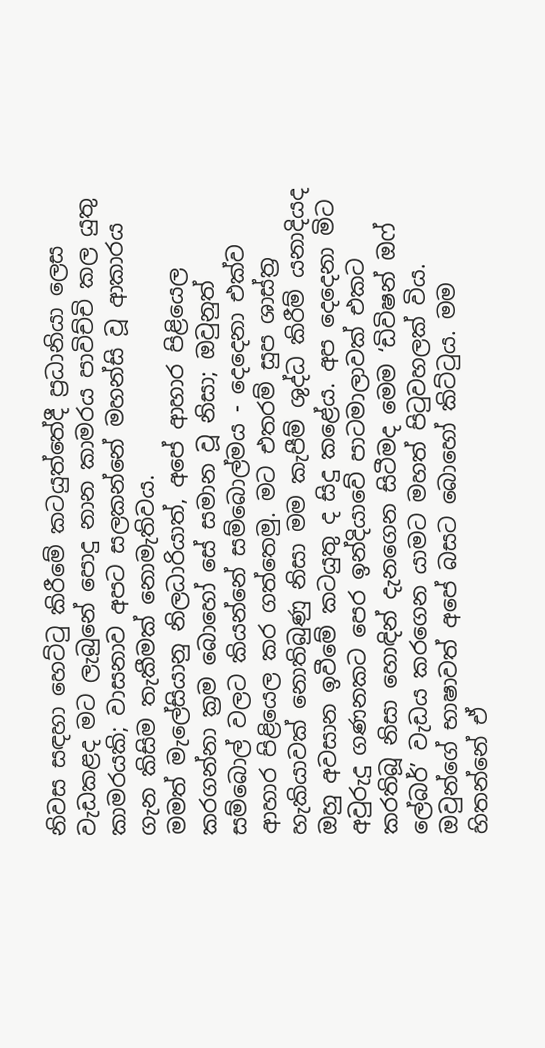නිවස සඳහා හෙට්ටු කිරීමේ කටයුත්තේදී ප්‍රධානියා ලෙස වැඩකළද මට ලැබුනේ පොදු නාන කාමරය පාවිච්චි කල යුතු කාමරයකි; වාසනාව අපට සලකන්නේ මහන්සි වූ ආකාරය ගැන කිසිම තැකීමක් නොමැතිවය.
මමත් මැලේසියානු නිලධාරියාත්, අපේ ආහාර පිළියෙල කරගන්නා ක්‍රම බොහෝ සේ සමාන වූ නිසා; ඔවුනුත් සම්බොල් වලට කියන්නේ සම්බොල්මය - දෙදෙනා එක්ව ආහාර පිළියෙල කර ගත්තෙමු. මට එතරම් සුප ශාස්ත්‍ර හැකියාවක් නොතිබුණු නිසා මම කැපීම් ශුද්ධ කිරීම් යනාදියද ඔහු අවසාන ඉවීමේ කටයුතු ද සිදු කළේය. අප දෙදෙනා මිට අවුරුදු ගණනකට පෙර ඉන්දියාවේ පාටමාලාවක් එකට කරතිබූ නිසා හොඳින් දැනගෙන සිටීමද මෙම ‘ඩිවිෂන් ඔෆ් ලේබර්’ වැඩය කරගෙන යාමට මහත් පිටුවහලක් විය. ඔවුන්ගේ භාෂාවත් අපේ බසට බොහෝ කිට්ටුය. මම හිතන්නේ ඒ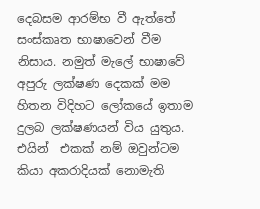දෙබසම ආරම්භ වී ඇත්තේ සංස්කෘත භාෂාවෙන් වීම නිසාය. නමුත් මැලේ භාෂාවේ අපුරු ලක්ෂණ දෙකක් මම හිතන විදිහට ලෝකයේ ඉතාම දුලබ ලක්ෂණයන් විය යුතුය. එයින්  එකක් නම් ඔවුන්ටම කියා අකරාදියක් නොමැති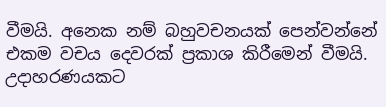වීමයි. අනෙක නම් බහුවචනයක් පෙන්වන්නේ එකම වචය දෙවරක් ප්‍රකාශ කිරීමෙන් වීමයි. උදාහරණයකට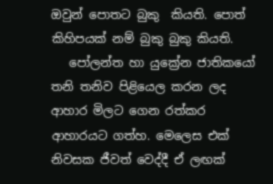ඔවුන් පොතට බුකු  කියති. පොත් කිහිපයක් නම් බුකු බුකු කියති.
   පෝලන්ත හා යුක්‍රේන ජාතිකයෝ තනි තනිව පිළියෙල කරන ලද ආහාර මිලට ගෙන රත්කර ආහාරයට ගත්හ. මෙලෙස එක් නිවසක ජීවත් වෙද්දී ඒ ලඟක්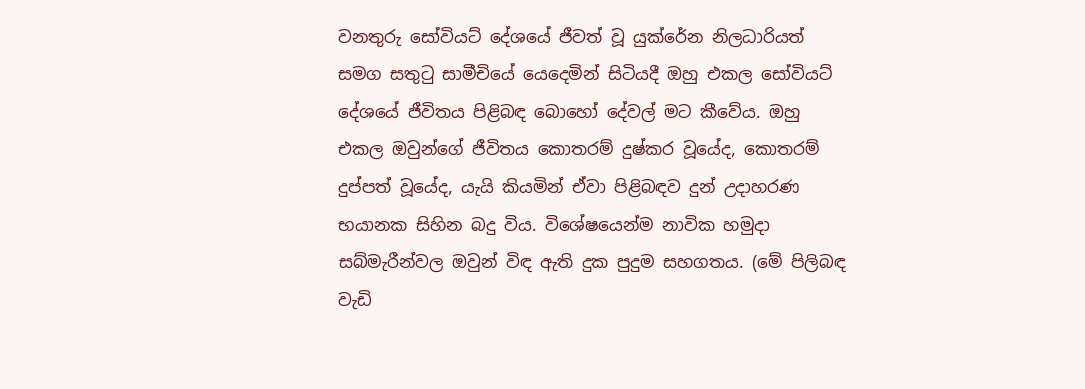වනතුරු සෝවියට් දේශයේ ජීවත් වූ යුක්රේන නිලධාරියත් සමග සතුටු සාමීචියේ යෙදෙමින් සිටියදී ඔහු එකල සෝවියට් දේශයේ ජීවිතය පිළිබඳ බොහෝ දේවල් මට කීවේය. ඔහු එකල ඔවුන්ගේ ජීවිතය කොතරම් දුෂ්කර වූයේද, කොතරම් දුප්පත් වූයේද, යැයි කියමින් ඒවා පිළිබඳව දුන් උදාහරණ භයානක සිහින බදු විය. විශේෂයෙන්ම නාවික හමුදා සබ්මැරීන්වල ඔවුන් විඳ ඇති දුක පුදුම සහගතය. (මේ පිලිබඳ වැඩි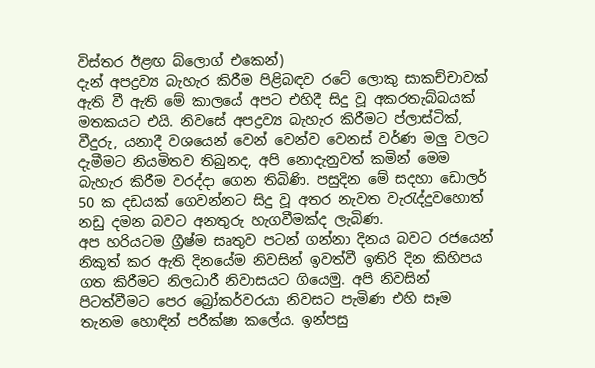විස්තර ඊළඟ බ්ලොග් එකෙන්)
දැන් අපද්‍රව්‍ය බැහැර කිරීම පිළිබඳව රටේ ලොකු සාකච්චාවක් ඇති වී ඇති මේ කාලයේ අපට එහිදී සිදු වූ අකරතැබ්බයක් මතකයට එයි. නිවසේ අපද්‍රව්‍ය බැහැර කිරීමට ප්ලාස්ටික්, වීදුරු, යනාදී වශයෙන් වෙන් වෙන්ව වෙනස් වර්ණ මලු වලට දැමීමට නියමිතව තිබුනද, අපි නොදැනුවත් කමින් මෙම බැහැර කිරීම වරද්දා ගෙන තිබිණි. පසුදින මේ සදහා ඩොලර් 50 ක දඩයක් ගෙවන්නට සිදු වූ අතර නැවත වැරැද්දුවහොත් නඩු දමන බවට අනතුරු හැගවීමක්ද ලැබිණ.
අප හරියටම ග්‍රීෂ්ම සෘතුව පටන් ගන්නා දිනය බවට රජයෙන් නිකුත් කර ඇති දිනයේම නිවසින් ඉවත්වී ඉතිරි දින කිහිපය ගත කිරීමට නිලධාරී නිවාසයට ගියෙමු. අපි නිවසින් පිටත්වීමට පෙර බ්‍රෝකර්වරයා නිවසට පැමිණ එහි සෑම තැනම හොඳින් පරීක්ෂා කලේය. ඉන්පසු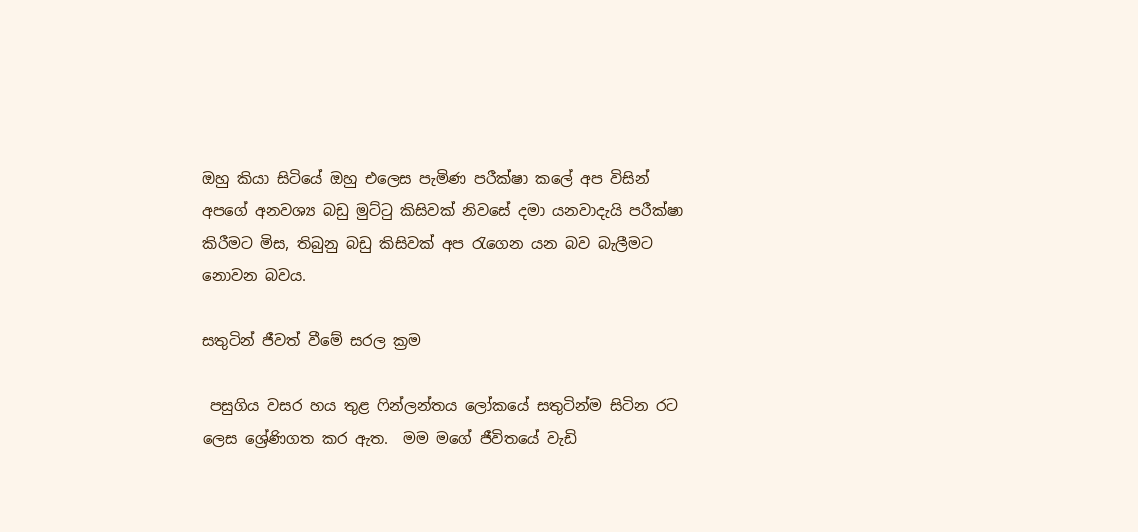ඔහු කියා සිටියේ ඔහු එලෙස පැමිණ පරීක්ෂා කලේ අප විසින් අපගේ අනවශ්‍ය බඩු මුට්ටු කිසිවක් නිවසේ දමා යනවාදැයි පරීක්ෂා කිරීමට මිස, තිබුනු බඩු කිසිවක් අප රැගෙන යන බව බැලීමට නොවන බවය.

සතුටින් ජීවත් වීමේ සරල ක්‍රම

 පසුගිය වසර හය තුළ ෆින්ලන්තය ලෝකයේ සතුටින්ම සිටින රට ලෙස ශ්‍රේණිගත කර ඇත.  මම මගේ ජීවිතයේ වැඩි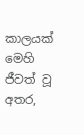කාලයක් මෙහි ජීවත් වූ අතර,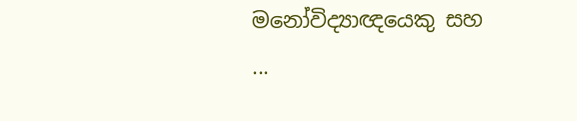මනෝවිද්‍යාඥයෙකු සහ ...